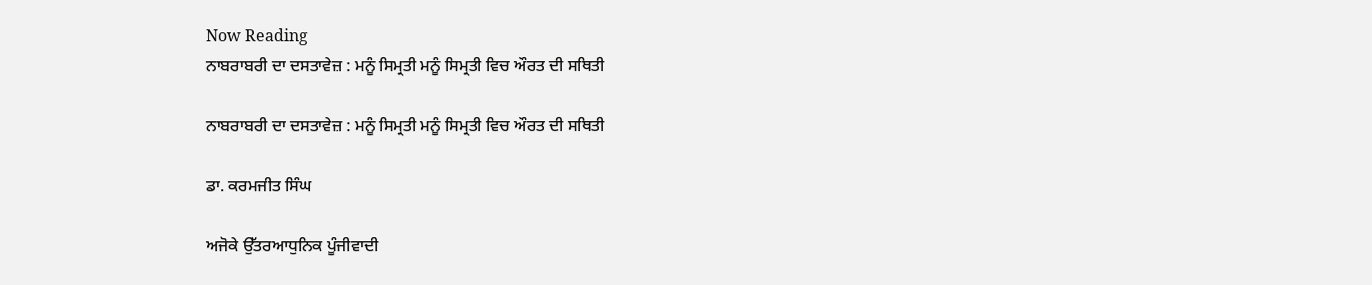Now Reading
ਨਾਬਰਾਬਰੀ ਦਾ ਦਸਤਾਵੇਜ਼ : ਮਨੂੰ ਸਿਮ੍ਰਤੀ ਮਨੂੰ ਸਿਮ੍ਰਤੀ ਵਿਚ ਔਰਤ ਦੀ ਸਥਿਤੀ

ਨਾਬਰਾਬਰੀ ਦਾ ਦਸਤਾਵੇਜ਼ : ਮਨੂੰ ਸਿਮ੍ਰਤੀ ਮਨੂੰ ਸਿਮ੍ਰਤੀ ਵਿਚ ਔਰਤ ਦੀ ਸਥਿਤੀ

ਡਾ. ਕਰਮਜੀਤ ਸਿੰਘ

ਅਜੋਕੇ ਉੱਤਰਆਧੁਨਿਕ ਪੂੰਜੀਵਾਦੀ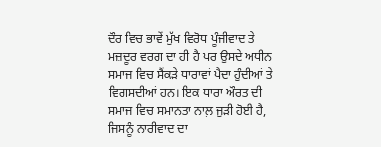ਦੌਰ ਵਿਚ ਭਾਵੇਂ ਮੁੱਖ ਵਿਰੋਧ ਪੂੰਜੀਵਾਦ ਤੇ ਮਜ਼ਦੂਰ ਵਰਗ ਦਾ ਹੀ ਹੈ ਪਰ ਉਸਦੇ ਅਧੀਨ ਸਮਾਜ ਵਿਚ ਸੈਂਕੜੇ ਧਾਰਾਵਾਂ ਪੈਦਾ ਹੁੰਦੀਆਂ ਤੇ ਵਿਗਸਦੀਆਂ ਹਨ। ਇਕ ਧਾਰਾ ਔਰਤ ਦੀ ਸਮਾਜ ਵਿਚ ਸਮਾਨਤਾ ਨਾਲ਼ ਜੁੜੀ ਹੋਈ ਹੈ, ਜਿਸਨੂੰ ਨਾਰੀਵਾਦ ਦਾ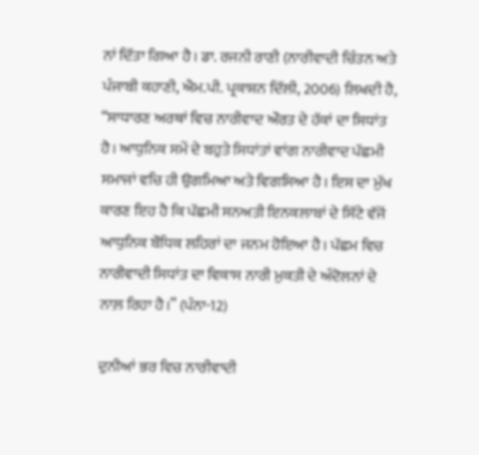ਨਾਂ ਦਿੱਤਾ ਗਿਆ ਹੈ। ਡਾ. ਰਜਨੀ ਰਾਣੀ (ਨਾਰੀਵਾਦੀ ਚਿੰਤਨ ਅਤੇ ਪੰਜਾਬੀ ਕਹਾਣੀ, ਐਮ.ਪੀ. ਪ੍ਰਕਾਸ਼ਨ ਦਿੱਲੀ, 2006) ਲਿਖਦੀ ਹੈ, “ਸਾਧਾਰਣ ਅਰਥਾਂ ਵਿਚ ਨਾਰੀਵਾਦ ਔਰਤ ਦੇ ਹੱਕਾਂ ਦਾ ਸਿਧਾਂਤ ਹੈ। ਆਧੁਨਿਕ ਸਮੇਂ ਦੇ ਬਹੁਤੇ ਸਿਧਾਂਤਾਂ ਵਾਂਗ ਨਾਰੀਵਾਦ ਪੱਛਮੀ ਸਮਾਜਾਂ ਵਚਿ ਹੀ ਉਗਮਿਆ ਅਤੇ ਵਿਗਸਿਆ ਹੈ। ਇਸ ਦਾ ਮੁੱਖ ਕਾਰਣ ਇਹ ਹੈ ਕਿ ਪੱਛਮੀ ਸਨਅਤੀ ਇਨਕਲਾਬਾਂ ਦੇ ਸਿੱਟੇ ਵੱਜੋਂ ਆਧੁਨਿਕ ਬੌਧਿਕ ਲਹਿਰਾਂ ਦਾ ਜਨਮ ਹੋਇਆ ਹੈ। ਪੱਛਮ ਵਿਚ ਨਾਰੀਵਾਦੀ ਸਿਧਾਂਤ ਦਾ ਵਿਕਾਸ ਨਾਰੀ ਮੁਕਤੀ ਦੇ ਅੰਦੋਲਨਾਂ ਦੇ ਨਾਲ਼ ਰਿਹਾ ਹੈ।” (ਪੰਨਾ-12)

ਦੁਨੀਆਂ ਭਰ ਵਿਚ ਨਾਰੀਵਾਦੀ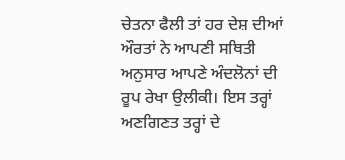ਚੇਤਨਾ ਫੈਲੀ ਤਾਂ ਹਰ ਦੇਸ਼ ਦੀਆਂ ਔਰਤਾਂ ਨੇ ਆਪਣੀ ਸਥਿਤੀ ਅਨੁਸਾਰ ਆਪਣੇ ਅੰਦਲੋਨਾਂ ਦੀ ਰੂਪ ਰੇਖਾ ਉਲੀਕੀ। ਇਸ ਤਰ੍ਹਾਂ ਅਣਗਿਣਤ ਤਰ੍ਹਾਂ ਦੇ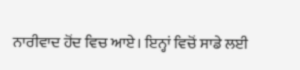ਨਾਰੀਵਾਦ ਹੋਂਦ ਵਿਚ ਆਏ। ਇਨ੍ਹਾਂ ਵਿਚੋਂ ਸਾਡੇ ਲਈ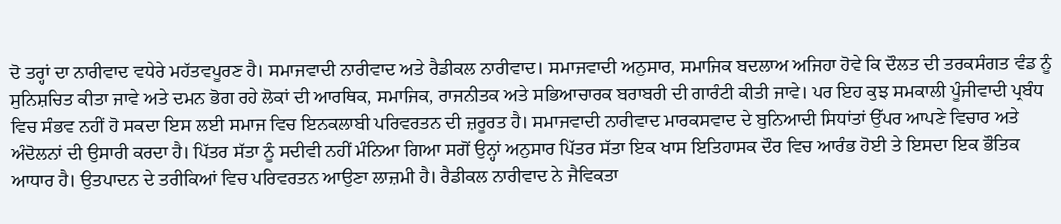ਦੋ ਤਰ੍ਹਾਂ ਦਾ ਨਾਰੀਵਾਦ ਵਧੇਰੇ ਮਹੱਤਵਪੂਰਣ ਹੈ। ਸਮਾਜਵਾਦੀ ਨਾਰੀਵਾਦ ਅਤੇ ਰੈਡੀਕਲ ਨਾਰੀਵਾਦ। ਸਮਾਜਵਾਦੀ ਅਨੁਸਾਰ, ਸਮਾਜਿਕ ਬਦਲਾਅ ਅਜਿਹਾ ਹੋਵੇ ਕਿ ਦੌਲਤ ਦੀ ਤਰਕਸੰਗਤ ਵੰਡ ਨੂੰ ਸੁਨਿਸ਼ਚਿਤ ਕੀਤਾ ਜਾਵੇ ਅਤੇ ਦਮਨ ਭੋਗ ਰਹੇ ਲੋਕਾਂ ਦੀ ਆਰਥਿਕ, ਸਮਾਜਿਕ, ਰਾਜਨੀਤਕ ਅਤੇ ਸਭਿਆਚਾਰਕ ਬਰਾਬਰੀ ਦੀ ਗਾਰੰਟੀ ਕੀਤੀ ਜਾਵੇ। ਪਰ ਇਹ ਕੁਝ ਸਮਕਾਲੀ ਪੂੰਜੀਵਾਦੀ ਪ੍ਰਬੰਧ ਵਿਚ ਸੰਭਵ ਨਹੀਂ ਹੋ ਸਕਦਾ ਇਸ ਲਈ ਸਮਾਜ ਵਿਚ ਇਨਕਲਾਬੀ ਪਰਿਵਰਤਨ ਦੀ ਜ਼ਰੂਰਤ ਹੈ। ਸਮਾਜਵਾਦੀ ਨਾਰੀਵਾਦ ਮਾਰਕਸਵਾਦ ਦੇ ਬੁਨਿਆਦੀ ਸਿਧਾਂਤਾਂ ਉੱਪਰ ਆਪਣੇ ਵਿਚਾਰ ਅਤੇ ਅੰਦੋਲਨਾਂ ਦੀ ਉਸਾਰੀ ਕਰਦਾ ਹੈ। ਪਿੱਤਰ ਸੱਤਾ ਨੂੰ ਸਦੀਵੀ ਨਹੀਂ ਮੰਨਿਆ ਗਿਆ ਸਗੋਂ ਉਨ੍ਹਾਂ ਅਨੁਸਾਰ ਪਿੱਤਰ ਸੱਤਾ ਇਕ ਖਾਸ ਇਤਿਹਾਸਕ ਦੌਰ ਵਿਚ ਆਰੰਭ ਹੋਈ ਤੇ ਇਸਦਾ ਇਕ ਭੌਤਿਕ ਆਧਾਰ ਹੈ। ਉਤਪਾਦਨ ਦੇ ਤਰੀਕਿਆਂ ਵਿਚ ਪਰਿਵਰਤਨ ਆਉਣਾ ਲਾਜ਼ਮੀ ਹੈ। ਰੈਡੀਕਲ ਨਾਰੀਵਾਦ ਨੇ ਜੈਵਿਕਤਾ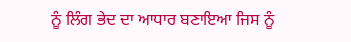ਨੂੰ ਲਿੰਗ ਭੇਦ ਦਾ ਆਧਾਰ ਬਣਾਇਆ ਜਿਸ ਨੂੰ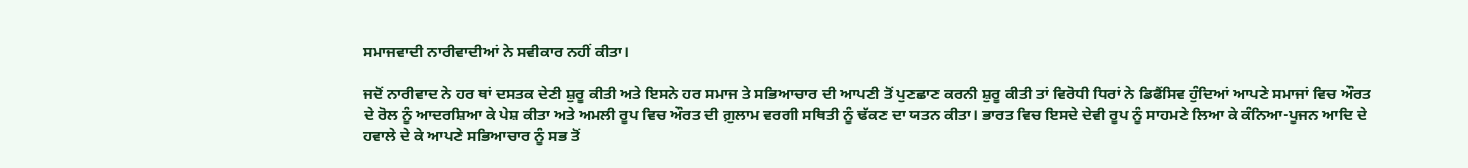ਸਮਾਜਵਾਦੀ ਨਾਰੀਵਾਦੀਆਂ ਨੇ ਸਵੀਕਾਰ ਨਹੀਂ ਕੀਤਾ।

ਜਦੋਂ ਨਾਰੀਵਾਦ ਨੇ ਹਰ ਥਾਂ ਦਸਤਕ ਦੇਣੀ ਸ਼ੁਰੂ ਕੀਤੀ ਅਤੇ ਇਸਨੇ ਹਰ ਸਮਾਜ ਤੇ ਸਭਿਆਚਾਰ ਦੀ ਆਪਣੀ ਤੋਂ ਪੁਣਛਾਣ ਕਰਨੀ ਸ਼ੁਰੂ ਕੀਤੀ ਤਾਂ ਵਿਰੋਧੀ ਧਿਰਾਂ ਨੇ ਡਿਫੈਂਸਿਵ ਹੁੰਦਿਆਂ ਆਪਣੇ ਸਮਾਜਾਂ ਵਿਚ ਔਰਤ ਦੇ ਰੋਲ ਨੂੰ ਆਦਰਸ਼ਿਆ ਕੇ ਪੇਸ਼ ਕੀਤਾ ਅਤੇ ਅਮਲੀ ਰੂਪ ਵਿਚ ਔਰਤ ਦੀ ਗ਼ੁਲਾਮ ਵਰਗੀ ਸਥਿਤੀ ਨੂੰ ਢੱਕਣ ਦਾ ਯਤਨ ਕੀਤਾ। ਭਾਰਤ ਵਿਚ ਇਸਦੇ ਦੇਵੀ ਰੂਪ ਨੂੰ ਸਾਹਮਣੇ ਲਿਆ ਕੇ ਕੰਨਿਆ-ਪੂਜਨ ਆਦਿ ਦੇ ਹਵਾਲੇ ਦੇ ਕੇ ਆਪਣੇ ਸਭਿਆਚਾਰ ਨੂੰ ਸਭ ਤੋਂ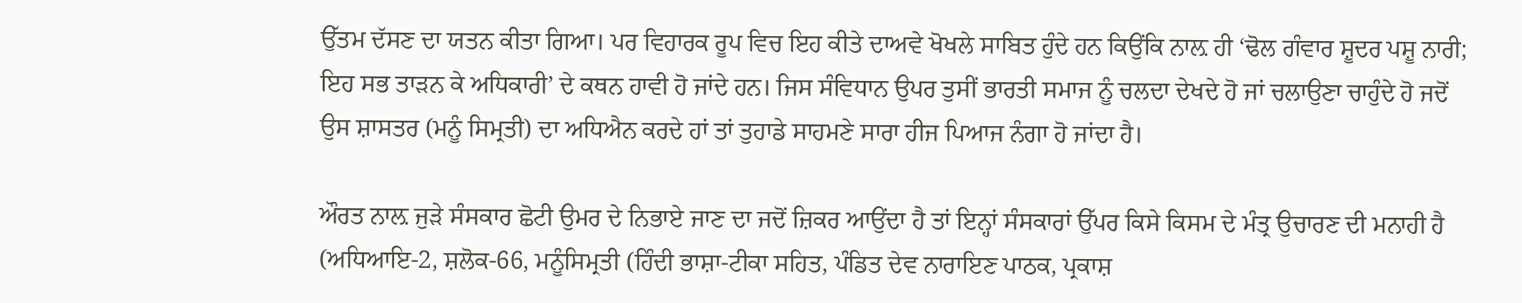ਉੱਤਮ ਦੱਸਣ ਦਾ ਯਤਨ ਕੀਤਾ ਗਿਆ। ਪਰ ਵਿਹਾਰਕ ਰੂਪ ਵਿਚ ਇਹ ਕੀਤੇ ਦਾਅਵੇ ਖੋਖਲੇ ਸਾਬਿਤ ਹੁੰਦੇ ਹਨ ਕਿਉਂਕਿ ਨਾਲ਼ ਹੀ ‘ਢੋਲ ਗੰਵਾਰ ਸ਼ੂਦਰ ਪਸ਼ੂ ਨਾਰੀ; ਇਹ ਸਭ ਤਾੜਨ ਕੇ ਅਧਿਕਾਰੀ’ ਦੇ ਕਥਨ ਹਾਵੀ ਹੋ ਜਾਂਦੇ ਹਨ। ਜਿਸ ਸੰਵਿਧਾਨ ਉਪਰ ਤੁਸੀਂ ਭਾਰਤੀ ਸਮਾਜ ਨੂੰ ਚਲਦਾ ਦੇਖਦੇ ਹੋ ਜਾਂ ਚਲਾਉਣਾ ਚਾਹੁੰਦੇ ਹੋ ਜਦੋਂ ਉਸ ਸ਼ਾਸਤਰ (ਮਨੂੰ ਸਿਮ੍ਰਤੀ) ਦਾ ਅਧਿਐਨ ਕਰਦੇ ਹਾਂ ਤਾਂ ਤੁਹਾਡੇ ਸਾਹਮਣੇ ਸਾਰਾ ਹੀਜ ਪਿਆਜ ਨੰਗਾ ਹੋ ਜਾਂਦਾ ਹੈ।

ਔਰਤ ਨਾਲ਼ ਜੁੜੇ ਸੰਸਕਾਰ ਛੋਟੀ ਉਮਰ ਦੇ ਨਿਭਾਏ ਜਾਣ ਦਾ ਜਦੋਂ ਜ਼ਿਕਰ ਆਉਂਦਾ ਹੈ ਤਾਂ ਇਨ੍ਹਾਂ ਸੰਸਕਾਰਾਂ ਉੱਪਰ ਕਿਸੇ ਕਿਸਮ ਦੇ ਮੰਤ੍ਰ ਉਚਾਰਣ ਦੀ ਮਨਾਹੀ ਹੈ (ਅਧਿਆਇ-2, ਸ਼ਲੋਕ-66, ਮਨੂੰਸਿਮ੍ਰਤੀ (ਹਿੰਦੀ ਭਾਸ਼ਾ-ਟੀਕਾ ਸਹਿਤ, ਪੰਡਿਤ ਦੇਵ ਨਾਰਾਇਣ ਪਾਠਕ, ਪ੍ਰਕਾਸ਼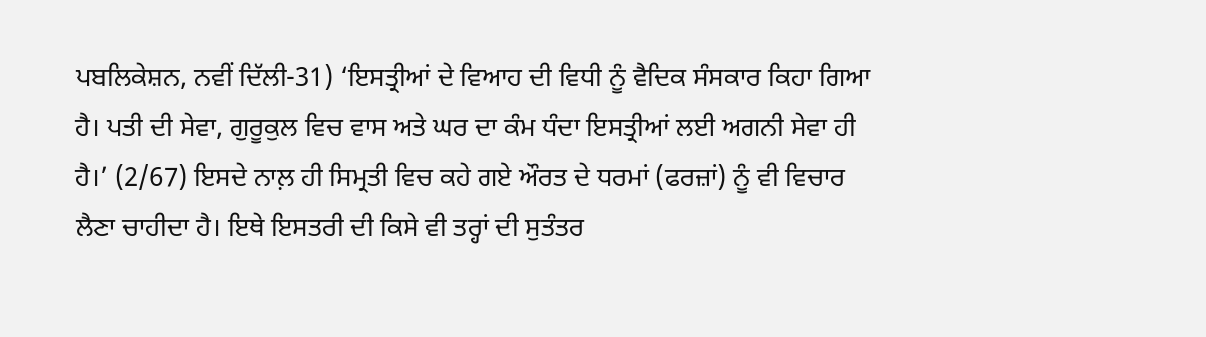ਪਬਲਿਕੇਸ਼ਨ, ਨਵੀਂ ਦਿੱਲੀ-31) ‘ਇਸਤ੍ਰੀਆਂ ਦੇ ਵਿਆਹ ਦੀ ਵਿਧੀ ਨੂੰ ਵੈਦਿਕ ਸੰਸਕਾਰ ਕਿਹਾ ਗਿਆ ਹੈ। ਪਤੀ ਦੀ ਸੇਵਾ, ਗੁਰੂਕੁਲ ਵਿਚ ਵਾਸ ਅਤੇ ਘਰ ਦਾ ਕੰਮ ਧੰਦਾ ਇਸਤ੍ਰੀਆਂ ਲਈ ਅਗਨੀ ਸੇਵਾ ਹੀ ਹੈ।’ (2/67) ਇਸਦੇ ਨਾਲ਼ ਹੀ ਸਿਮ੍ਰਤੀ ਵਿਚ ਕਹੇ ਗਏ ਔਰਤ ਦੇ ਧਰਮਾਂ (ਫਰਜ਼ਾਂ) ਨੂੰ ਵੀ ਵਿਚਾਰ ਲੈਣਾ ਚਾਹੀਦਾ ਹੈ। ਇਥੇ ਇਸਤਰੀ ਦੀ ਕਿਸੇ ਵੀ ਤਰ੍ਹਾਂ ਦੀ ਸੁਤੰਤਰ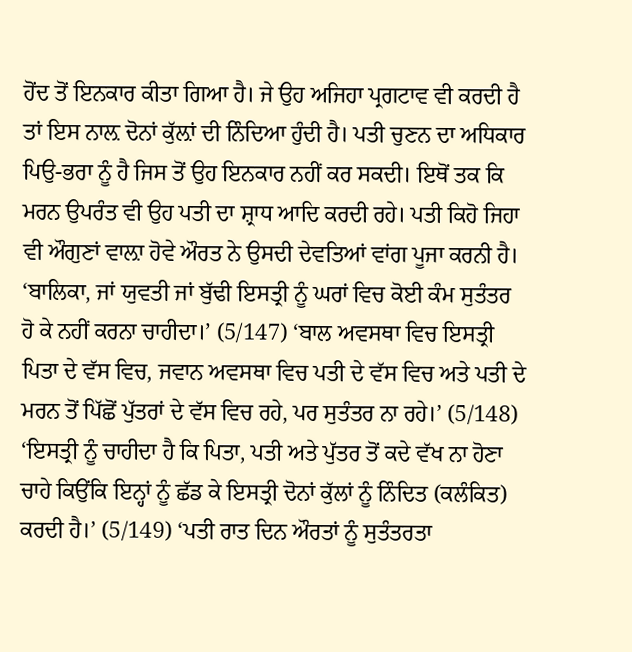ਹੋਂਦ ਤੋਂ ਇਨਕਾਰ ਕੀਤਾ ਗਿਆ ਹੈ। ਜੇ ਉਹ ਅਜਿਹਾ ਪ੍ਰਗਟਾਵ ਵੀ ਕਰਦੀ ਹੈ ਤਾਂ ਇਸ ਨਾਲ਼ ਦੋਨਾਂ ਕੁੱਲ਼ਾਂ ਦੀ ਨਿੰਦਿਆ ਹੁੰਦੀ ਹੈ। ਪਤੀ ਚੁਣਨ ਦਾ ਅਧਿਕਾਰ ਪਿਉ-ਭਰਾ ਨੂੰ ਹੈ ਜਿਸ ਤੋਂ ਉਹ ਇਨਕਾਰ ਨਹੀਂ ਕਰ ਸਕਦੀ। ਇਥੋਂ ਤਕ ਕਿ ਮਰਨ ਉਪਰੰਤ ਵੀ ਉਹ ਪਤੀ ਦਾ ਸ਼੍ਰਾਧ ਆਦਿ ਕਰਦੀ ਰਹੇ। ਪਤੀ ਕਿਹੋ ਜਿਹਾ ਵੀ ਔਗੁਣਾਂ ਵਾਲ਼ਾ ਹੋਵੇ ਔਰਤ ਨੇ ਉਸਦੀ ਦੇਵਤਿਆਂ ਵਾਂਗ ਪੂਜਾ ਕਰਨੀ ਹੈ। ‘ਬਾਲਿਕਾ, ਜਾਂ ਯੁਵਤੀ ਜਾਂ ਬੁੱਢੀ ਇਸਤ੍ਰੀ ਨੂੰ ਘਰਾਂ ਵਿਚ ਕੋਈ ਕੰਮ ਸੁਤੰਤਰ ਹੋ ਕੇ ਨਹੀਂ ਕਰਨਾ ਚਾਹੀਦਾ।’ (5/147) ‘ਬਾਲ ਅਵਸਥਾ ਵਿਚ ਇਸਤ੍ਰੀ ਪਿਤਾ ਦੇ ਵੱਸ ਵਿਚ, ਜਵਾਨ ਅਵਸਥਾ ਵਿਚ ਪਤੀ ਦੇ ਵੱਸ ਵਿਚ ਅਤੇ ਪਤੀ ਦੇ ਮਰਨ ਤੋਂ ਪਿੱਛੋਂ ਪੁੱਤਰਾਂ ਦੇ ਵੱਸ ਵਿਚ ਰਹੇ, ਪਰ ਸੁਤੰਤਰ ਨਾ ਰਹੇ।’ (5/148) ‘ਇਸਤ੍ਰੀ ਨੂੰ ਚਾਹੀਦਾ ਹੈ ਕਿ ਪਿਤਾ, ਪਤੀ ਅਤੇ ਪੁੱਤਰ ਤੋਂ ਕਦੇ ਵੱਖ ਨਾ ਹੋਣਾ ਚਾਹੇ ਕਿਉਂਕਿ ਇਨ੍ਹਾਂ ਨੂੰ ਛੱਡ ਕੇ ਇਸਤ੍ਰੀ ਦੋਨਾਂ ਕੁੱਲਾਂ ਨੂੰ ਨਿੰਦਿਤ (ਕਲੰਕਿਤ) ਕਰਦੀ ਹੈ।’ (5/149) ‘ਪਤੀ ਰਾਤ ਦਿਨ ਔਰਤਾਂ ਨੂੰ ਸੁਤੰਤਰਤਾ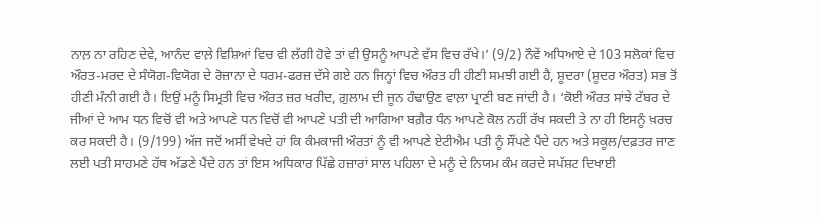ਨਾਲ਼ ਨਾ ਰਹਿਣ ਦੇਵੇ, ਆਨੰਦ ਵਾਲ਼ੇ ਵਿਸ਼ਿਆਂ ਵਿਚ ਵੀ ਲੱਗੀ ਹੋਵੇ ਤਾਂ ਵੀ ਉਸਨੂੰ ਆਪਣੇ ਵੱਸ ਵਿਚ ਰੱਖੇ।’ (9/2) ਨੌਵੇਂ ਅਧਿਆਏ ਦੇ 103 ਸਲੋਕਾਂ ਵਿਚ ਔਰਤ-ਮਰਦ ਦੇ ਸੰਯੋਗ-ਵਿਯੋਗ ਦੇ ਰੋਜ਼ਾਨਾ ਦੇ ਧਰਮ-ਫਰਜ਼ ਦੱਸੇ ਗਏ ਹਨ ਜਿਨ੍ਹਾਂ ਵਿਚ ਔਰਤ ਹੀ ਹੀਣੀ ਸਮਝੀ ਗਈ ਹੈ, ਸ਼ੂਦਰਾ (ਸ਼ੂਦਰ ਔਰਤ) ਸਭ ਤੋਂ ਹੀਣੀ ਮੰਨੀ ਗਈ ਹੈ। ਇਉਂ ਮਨੂੰ ਸਿਮ੍ਰਤੀ ਵਿਚ ਔਰਤ ਜ਼ਰ ਖਰੀਦ, ਗ਼ੁਲਾਮ ਦੀ ਜੂਨ ਹੰਢਾਉਣ ਵਾਲ਼ਾ ਪ੍ਰਾਣੀ ਬਣ ਜਾਂਦੀ ਹੈ। ‘ਕੋਈ ਔਰਤ ਸਾਂਝੇ ਟੱਬਰ ਦੇ ਜੀਆਂ ਦੇ ਆਮ ਧਨ ਵਿਚੋਂ ਵੀ ਅਤੇ ਆਪਣੇ ਧਨ ਵਿਚੋਂ ਵੀ ਆਪਣੇ ਪਤੀ ਦੀ ਆਗਿਆ ਬਗ਼ੈਰ ਧੰਨ ਆਪਣੇ ਕੋਲ ਨਹੀਂ ਰੱਖ ਸਕਦੀ ਤੇ ਨਾ ਹੀ ਇਸਨੂੰ ਖ਼ਰਚ ਕਰ ਸਕਦੀ ਹੈ। (9/199) ਅੱਜ ਜਦੋਂ ਅਸੀਂ ਵੇਖਦੇ ਹਾਂ ਕਿ ਕੰਮਕਾਜੀ ਔਰਤਾਂ ਨੂੰ ਵੀ ਆਪਣੇ ਏਟੀਐਮ ਪਤੀ ਨੂੰ ਸੌਂਪਣੇ ਪੈਂਦੇ ਹਨ ਅਤੇ ਸਕੂਲ/ਦਫ਼ਤਰ ਜਾਣ ਲਈ ਪਤੀ ਸਾਹਮਣੇ ਹੱਥ ਅੱਡਣੇ ਪੈਂਦੇ ਹਨ ਤਾਂ ਇਸ ਅਧਿਕਾਰ ਪਿੱਛੇ ਹਜ਼ਾਰਾਂ ਸਾਲ ਪਹਿਲਾ ਦੇ ਮਨੂੰ ਦੇ ਨਿਯਮ ਕੰਮ ਕਰਦੇ ਸਪੱਸ਼ਟ ਦਿਖਾਈ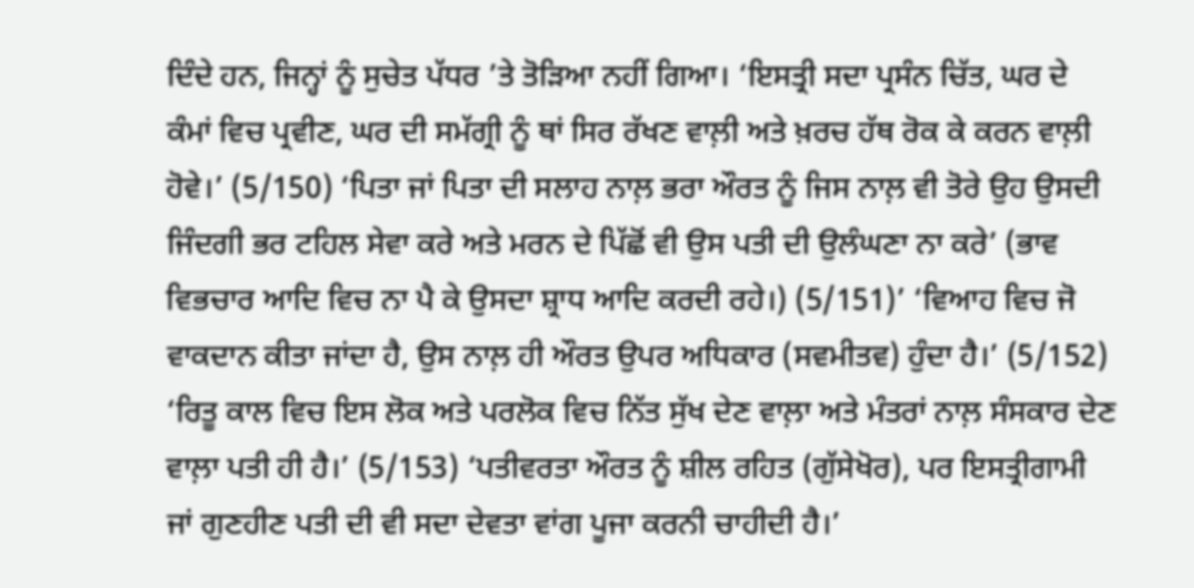ਦਿੰਦੇ ਹਨ, ਜਿਨ੍ਹਾਂ ਨੂੰ ਸੁਚੇਤ ਪੱਧਰ ’ਤੇ ਤੋੜਿਆ ਨਹੀਂ ਗਿਆ। ‘ਇਸਤ੍ਰੀ ਸਦਾ ਪ੍ਰਸੰਨ ਚਿੱਤ, ਘਰ ਦੇ ਕੰਮਾਂ ਵਿਚ ਪ੍ਰਵੀਣ, ਘਰ ਦੀ ਸਮੱਗ੍ਰੀ ਨੂੰ ਥਾਂ ਸਿਰ ਰੱਖਣ ਵਾਲ਼ੀ ਅਤੇ ਖ਼ਰਚ ਹੱਥ ਰੋਕ ਕੇ ਕਰਨ ਵਾਲ਼ੀ ਹੋਵੇ।’ (5/150) ‘ਪਿਤਾ ਜਾਂ ਪਿਤਾ ਦੀ ਸਲਾਹ ਨਾਲ਼ ਭਰਾ ਔਰਤ ਨੂੰ ਜਿਸ ਨਾਲ਼ ਵੀ ਤੋਰੇ ਉਹ ਉਸਦੀ ਜਿੰਦਗੀ ਭਰ ਟਹਿਲ ਸੇਵਾ ਕਰੇ ਅਤੇ ਮਰਨ ਦੇ ਪਿੱਛੋਂ ਵੀ ਉਸ ਪਤੀ ਦੀ ਉਲੰਘਣਾ ਨਾ ਕਰੇ’ (ਭਾਵ ਵਿਭਚਾਰ ਆਦਿ ਵਿਚ ਨਾ ਪੈ ਕੇ ਉਸਦਾ ਸ਼੍ਰਾਧ ਆਦਿ ਕਰਦੀ ਰਹੇ।) (5/151)’ ‘ਵਿਆਹ ਵਿਚ ਜੋ ਵਾਕਦਾਨ ਕੀਤਾ ਜਾਂਦਾ ਹੈ, ਉਸ ਨਾਲ਼ ਹੀ ਔਰਤ ਉਪਰ ਅਧਿਕਾਰ (ਸਵਮੀਤਵ) ਹੁੰਦਾ ਹੈ।’ (5/152) ‘ਰਿਤੂ ਕਾਲ ਵਿਚ ਇਸ ਲੋਕ ਅਤੇ ਪਰਲੋਕ ਵਿਚ ਨਿੱਤ ਸੁੱਖ ਦੇਣ ਵਾਲ਼ਾ ਅਤੇ ਮੰਤਰਾਂ ਨਾਲ਼ ਸੰਸਕਾਰ ਦੇਣ ਵਾਲ਼ਾ ਪਤੀ ਹੀ ਹੈ।’ (5/153) ‘ਪਤੀਵਰਤਾ ਔਰਤ ਨੂੰ ਸ਼ੀਲ ਰਹਿਤ (ਗੁੱਸੇਖੋਰ), ਪਰ ਇਸਤ੍ਰੀਗਾਮੀ ਜਾਂ ਗੁਣਹੀਣ ਪਤੀ ਦੀ ਵੀ ਸਦਾ ਦੇਵਤਾ ਵਾਂਗ ਪੂਜਾ ਕਰਨੀ ਚਾਹੀਦੀ ਹੈ।’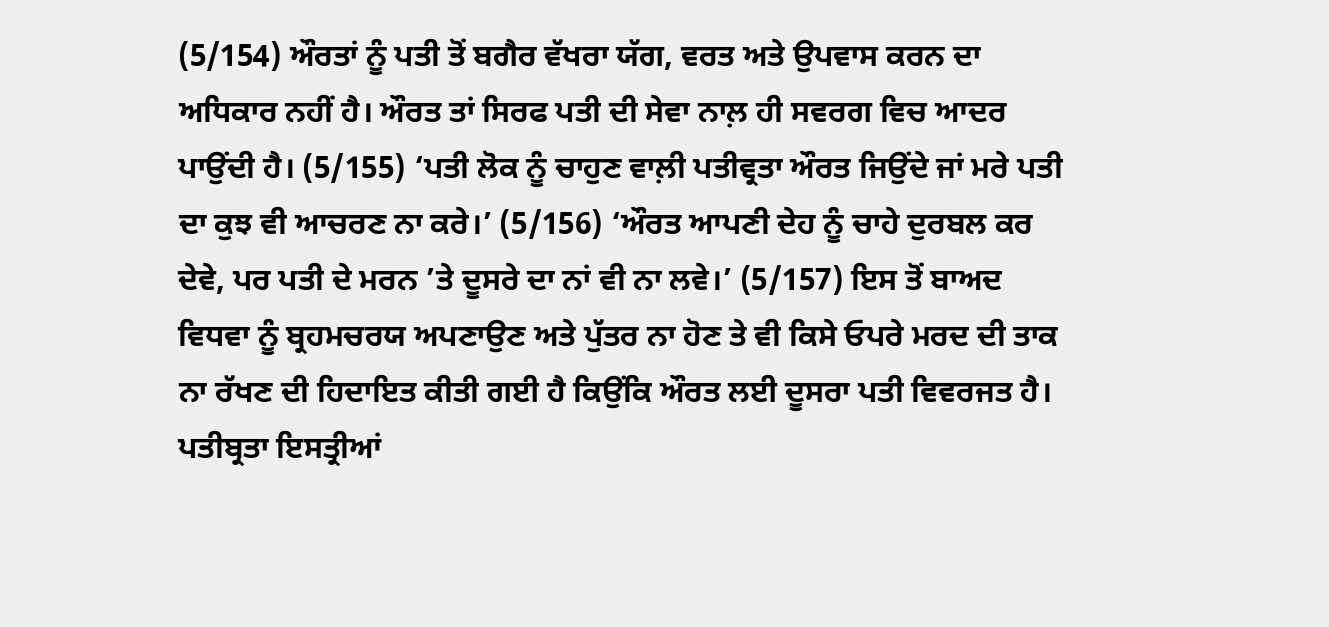(5/154) ਔਰਤਾਂ ਨੂੰ ਪਤੀ ਤੋਂ ਬਗੈਰ ਵੱਖਰਾ ਯੱਗ, ਵਰਤ ਅਤੇ ਉਪਵਾਸ ਕਰਨ ਦਾ ਅਧਿਕਾਰ ਨਹੀਂ ਹੈ। ਔਰਤ ਤਾਂ ਸਿਰਫ ਪਤੀ ਦੀ ਸੇਵਾ ਨਾਲ਼ ਹੀ ਸਵਰਗ ਵਿਚ ਆਦਰ ਪਾਉਂਦੀ ਹੈ। (5/155) ‘ਪਤੀ ਲੋਕ ਨੂੰ ਚਾਹੁਣ ਵਾਲ਼ੀ ਪਤੀਵ੍ਰਤਾ ਔਰਤ ਜਿਉਂਦੇ ਜਾਂ ਮਰੇ ਪਤੀ ਦਾ ਕੁਝ ਵੀ ਆਚਰਣ ਨਾ ਕਰੇ।’ (5/156) ‘ਔਰਤ ਆਪਣੀ ਦੇਹ ਨੂੰ ਚਾਹੇ ਦੁਰਬਲ ਕਰ ਦੇਵੇ, ਪਰ ਪਤੀ ਦੇ ਮਰਨ ’ਤੇ ਦੂਸਰੇ ਦਾ ਨਾਂ ਵੀ ਨਾ ਲਵੇ।’ (5/157) ਇਸ ਤੋਂ ਬਾਅਦ ਵਿਧਵਾ ਨੂੰ ਬ੍ਰਹਮਚਰਯ ਅਪਣਾਉਣ ਅਤੇ ਪੁੱਤਰ ਨਾ ਹੋਣ ਤੇ ਵੀ ਕਿਸੇ ਓਪਰੇ ਮਰਦ ਦੀ ਤਾਕ ਨਾ ਰੱਖਣ ਦੀ ਹਿਦਾਇਤ ਕੀਤੀ ਗਈ ਹੈ ਕਿਉਂਕਿ ਔਰਤ ਲਈ ਦੂਸਰਾ ਪਤੀ ਵਿਵਰਜਤ ਹੈ। ਪਤੀਬ੍ਰਤਾ ਇਸਤ੍ਰੀਆਂ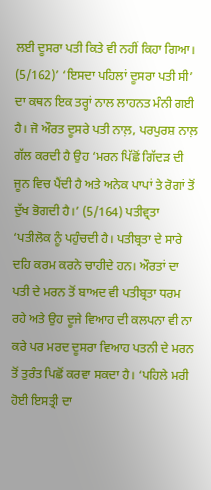ਲਈ ਦੂਸਰਾ ਪਤੀ ਕਿਤੇ ਵੀ ਨਹੀਂ ਕਿਹਾ ਗਿਆ। (5/162)’ ‘ਇਸਦਾ ਪਹਿਲਾਂ ਦੂਸਰਾ ਪਤੀ ਸੀ’ ਦਾ ਕਥਨ ਇਕ ਤਰ੍ਹਾਂ ਨਾਲ ਲਾਹਨਤ ਮੰਨੀ ਗਈ ਹੈ। ਜੋ ਔਰਤ ਦੂਸਰੇ ਪਤੀ ਨਾਲ਼, ਪਰਪੁਰਸ਼ ਨਾਲ਼ ਗੱਲ ਕਰਦੀ ਹੈ ਉਹ ‘ਮਰਨ ਪਿੱਛੋਂ ਗਿੱਦੜ ਦੀ ਜੂਨ ਵਿਚ ਪੈਂਦੀ ਹੈ ਅਤੇ ਅਨੇਕ ਪਾਪਾਂ ਤੇ ਰੋਗਾਂ ਤੋਂ ਦੁੱਖ ਭੋਗਦੀ ਹੈ।’ (5/164) ਪਤੀਵ੍ਰਤਾ ‘ਪਤੀਲੋਕ ਨੂੰ ਪਹੁੰਚਦੀ ਹੈ। ਪਤੀਬ੍ਰਤਾ ਦੇ ਸਾਰੇ ਦਹਿ ਕਰਮ ਕਰਨੇ ਚਾਹੀਦੇ ਹਨ। ਔਰਤਾਂ ਦਾ ਪਤੀ ਦੇ ਮਰਨ ਤੋਂ ਬਾਅਦ ਵੀ ਪਤੀਬ੍ਰਤਾ ਧਰਮ ਰਹੇ ਅਤੇ ਉਹ ਦੂਜੇ ਵਿਆਹ ਦੀ ਕਲਪਨਾ ਵੀ ਨਾ ਕਰੇ ਪਰ ਮਰਦ ਦੂਸਰਾ ਵਿਆਹ ਪਤਨੀ ਦੇ ਮਰਨ ਤੋਂ ਤੁਰੰਤ ਪਿਛੋਂ ਕਰਵਾ ਸਕਦਾ ਹੈ। ‘ਪਹਿਲੇ ਮਰੀ ਹੋਈ ਇਸਤ੍ਰੀ ਦਾ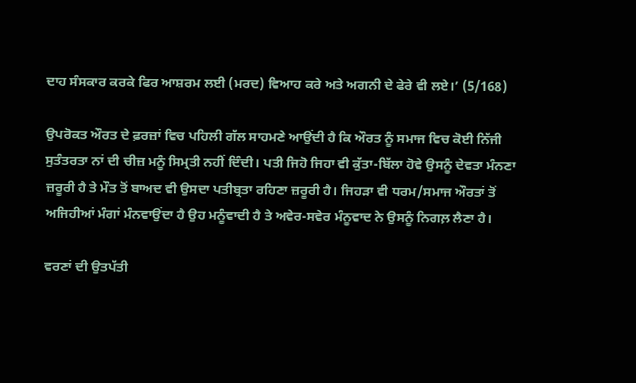ਦਾਹ ਸੰਸਕਾਰ ਕਰਕੇ ਫਿਰ ਆਸ਼ਰਮ ਲਈ (ਮਰਦ) ਵਿਆਹ ਕਰੇ ਅਤੇ ਅਗਨੀ ਦੇ ਫੇਰੇ ਵੀ ਲਏ।’ (5/168)

ਉਪਰੋਕਤ ਔਰਤ ਦੇ ਫ਼ਰਜ਼ਾਂ ਵਿਚ ਪਹਿਲੀ ਗੱਲ ਸਾਹਮਣੇ ਆਉਂਦੀ ਹੈ ਕਿ ਔਰਤ ਨੂੰ ਸਮਾਜ ਵਿਚ ਕੋਈ ਨਿੱਜੀ ਸੁਤੰਤਰਤਾ ਨਾਂ ਦੀ ਚੀਜ਼ ਮਨੂੰ ਸਿਮ੍ਰਤੀ ਨਹੀਂ ਦਿੰਦੀ। ਪਤੀ ਜਿਹੋ ਜਿਹਾ ਵੀ ਕੁੱਤਾ-ਬਿੱਲਾ ਹੋਵੇ ਉਸਨੂੰ ਦੇਵਤਾ ਮੰਨਣਾ ਜ਼ਰੂਰੀ ਹੈ ਤੇ ਮੌਤ ਤੋਂ ਬਾਅਦ ਵੀ ਉਸਦਾ ਪਤੀਬ੍ਰਤਾ ਰਹਿਣਾ ਜ਼ਰੂਰੀ ਹੈ। ਜਿਹੜਾ ਵੀ ਧਰਮ/ਸਮਾਜ ਔਰਤਾਂ ਤੋਂ ਅਜਿਹੀਆਂ ਮੰਗਾਂ ਮੰਨਵਾਉਂਦਾ ਹੈ ਉਹ ਮਨੂੰਵਾਦੀ ਹੈ ਤੇ ਅਵੇਰ-ਸਵੇਰ ਮੰਨੂਵਾਦ ਨੇ ਉਸਨੂੰ ਨਿਗਲ਼ ਲੈਣਾ ਹੈ।

ਵਰਣਾਂ ਦੀ ਉਤਪੱਤੀ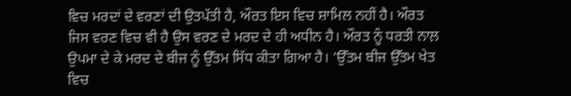ਵਿਚ ਮਰਦਾਂ ਦੇ ਵਰਣਾਂ ਦੀ ਉਤਪੱਤੀ ਹੈ, ਔਰਤ ਇਸ ਵਿਚ ਸ਼ਾਮਿਲ ਨਹੀਂ ਹੈ। ਔਰਤ ਜਿਸ ਵਰਣ ਵਿਚ ਵੀ ਹੈ ਉਸ ਵਰਣ ਦੇ ਮਰਦ ਦੇ ਹੀ ਅਧੀਨ ਹੈ। ਔਰਤ ਨੂੰ ਧਰਤੀ ਨਾਲ਼ ਉਪਮਾ ਦੇ ਕੇ ਮਰਦ ਦੇ ਬੀਜ ਨੂੰ ਉੱਤਮ ਸਿੱਧ ਕੀਤਾ ਗਿਆ ਹੈ। ‘ਉੱਤਮ ਬੀਜ ਉੱਤਮ ਖੇਤ ਵਿਚ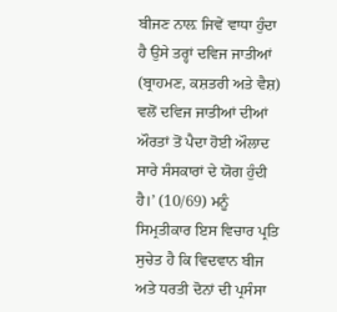ਬੀਜਣ ਨਾਲ਼ ਜਿਵੇਂ ਵਾਧਾ ਹੁੰਦਾ ਹੈ ਉਸੇ ਤਰ੍ਹਾਂ ਦਵਿਜ ਜਾਤੀਆਂ (ਬ੍ਰਾਹਮਣ, ਕਸ਼ਤਰੀ ਅਤੇ ਵੈਸ਼) ਵਲੋਂ ਦਵਿਜ ਜਾਤੀਆਂ ਦੀਆਂ ਔਰਤਾਂ ਤੋਂ ਪੈਦਾ ਹੋਈ ਔਲਾਦ ਸਾਰੇ ਸੰਸਕਾਰਾਂ ਦੇ ਯੋਗ ਹੁੰਦੀ ਹੈ।’ (10/69) ਮਨੂੰ ਸਿਮ੍ਰਤੀਕਾਰ ਇਸ ਵਿਚਾਰ ਪ੍ਰਤਿ ਸੁਚੇਤ ਹੈ ਕਿ ਵਿਦਵਾਨ ਬੀਜ ਅਤੇ ਧਰਤੀ ਦੋਨਾਂ ਦੀ ਪ੍ਰਸੰਸਾ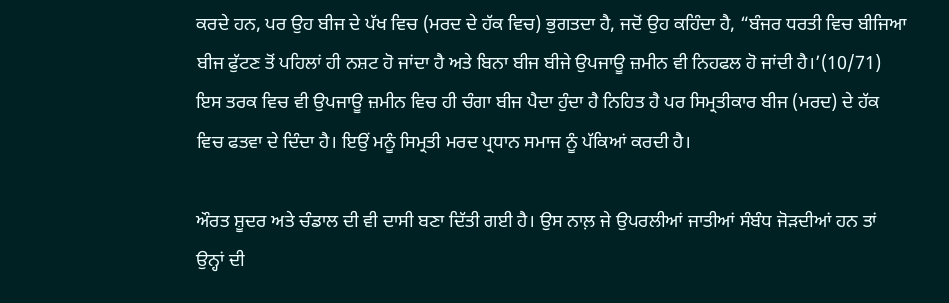ਕਰਦੇ ਹਨ, ਪਰ ਉਹ ਬੀਜ ਦੇ ਪੱਖ ਵਿਚ (ਮਰਦ ਦੇ ਹੱਕ ਵਿਚ) ਭੁਗਤਦਾ ਹੈ, ਜਦੋਂ ਉਹ ਕਹਿੰਦਾ ਹੈ, “ਬੰਜਰ ਧਰਤੀ ਵਿਚ ਬੀਜਿਆ ਬੀਜ ਫੁੱਟਣ ਤੋਂ ਪਹਿਲਾਂ ਹੀ ਨਸ਼ਟ ਹੋ ਜਾਂਦਾ ਹੈ ਅਤੇ ਬਿਨਾ ਬੀਜ ਬੀਜੇ ਉਪਜਾਊ ਜ਼ਮੀਨ ਵੀ ਨਿਹਫਲ ਹੋ ਜਾਂਦੀ ਹੈ।’(10/71) ਇਸ ਤਰਕ ਵਿਚ ਵੀ ਉਪਜਾਊ ਜ਼ਮੀਨ ਵਿਚ ਹੀ ਚੰਗਾ ਬੀਜ ਪੈਦਾ ਹੁੰਦਾ ਹੈ ਨਿਹਿਤ ਹੈ ਪਰ ਸਿਮ੍ਰਤੀਕਾਰ ਬੀਜ (ਮਰਦ) ਦੇ ਹੱਕ ਵਿਚ ਫਤਵਾ ਦੇ ਦਿੰਦਾ ਹੈ। ਇਉਂ ਮਨੂੰ ਸਿਮ੍ਰਤੀ ਮਰਦ ਪ੍ਰਧਾਨ ਸਮਾਜ ਨੂੰ ਪੱਕਿਆਂ ਕਰਦੀ ਹੈ।

ਔਰਤ ਸ਼ੂਦਰ ਅਤੇ ਚੰਡਾਲ ਦੀ ਵੀ ਦਾਸੀ ਬਣਾ ਦਿੱਤੀ ਗਈ ਹੈ। ਉਸ ਨਾਲ਼ ਜੇ ਉਪਰਲੀਆਂ ਜਾਤੀਆਂ ਸੰਬੰਧ ਜੋੜਦੀਆਂ ਹਨ ਤਾਂ ਉਨ੍ਹਾਂ ਦੀ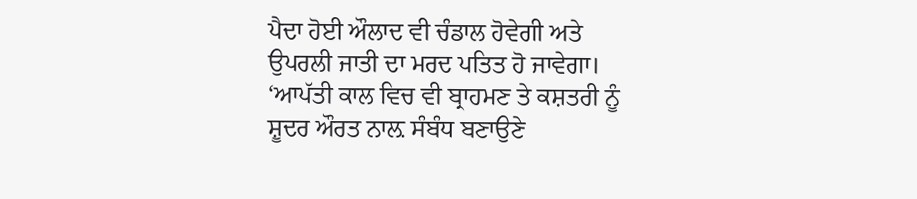ਪੈਦਾ ਹੋਈ ਔਲਾਦ ਵੀ ਚੰਡਾਲ ਹੋਵੇਗੀ ਅਤੇ ਉਪਰਲੀ ਜਾਤੀ ਦਾ ਮਰਦ ਪਤਿਤ ਹੋ ਜਾਵੇਗਾ। ‘ਆਪੱਤੀ ਕਾਲ ਵਿਚ ਵੀ ਬ੍ਰਾਹਮਣ ਤੇ ਕਸ਼ਤਰੀ ਨੂੰ ਸ਼ੂਦਰ ਔਰਤ ਨਾਲ਼ ਸੰਬੰਧ ਬਣਾਉਣੇ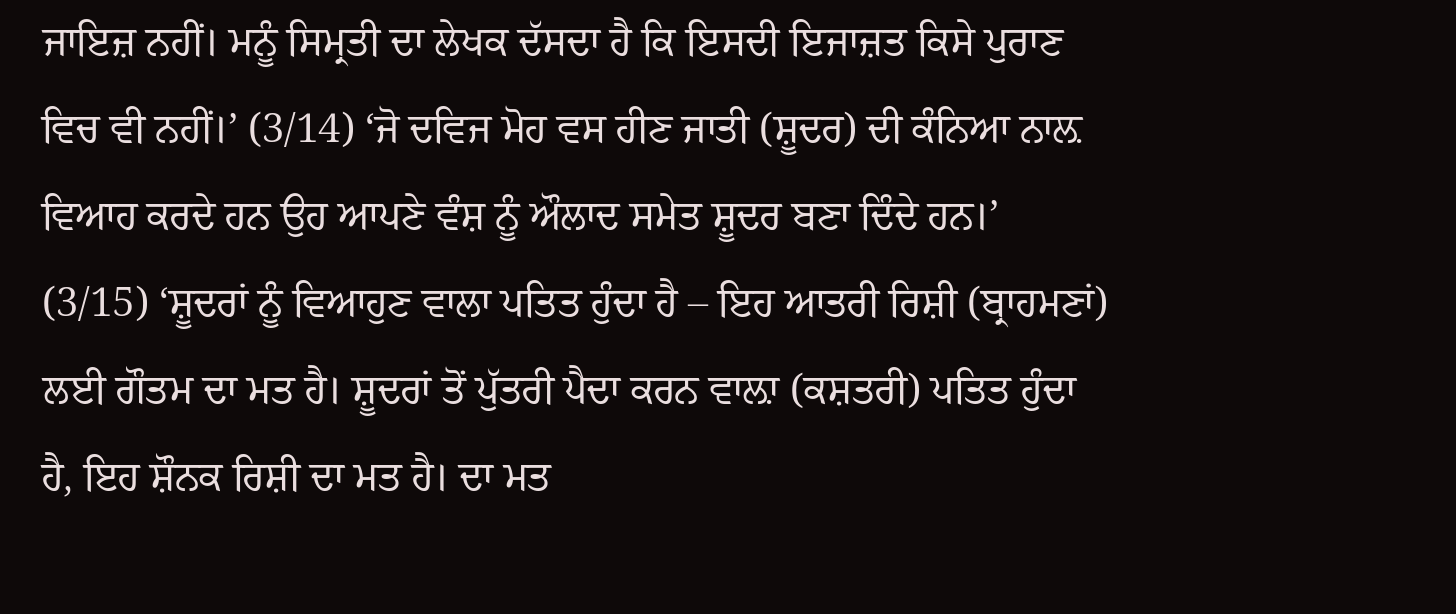ਜਾਇਜ਼ ਨਹੀਂ। ਮਨੂੰ ਸਿਮ੍ਰਤੀ ਦਾ ਲੇਖਕ ਦੱਸਦਾ ਹੈ ਕਿ ਇਸਦੀ ਇਜਾਜ਼ਤ ਕਿਸੇ ਪੁਰਾਣ ਵਿਚ ਵੀ ਨਹੀਂ।’ (3/14) ‘ਜੋ ਦਵਿਜ ਮੋਹ ਵਸ ਹੀਣ ਜਾਤੀ (ਸ਼ੂਦਰ) ਦੀ ਕੰਨਿਆ ਨਾਲ਼ ਵਿਆਹ ਕਰਦੇ ਹਨ ਉਹ ਆਪਣੇ ਵੰਸ਼ ਨੂੰ ਔਲਾਦ ਸਮੇਤ ਸ਼ੂਦਰ ਬਣਾ ਦਿੰਦੇ ਹਨ।’ (3/15) ‘ਸ਼ੂਦਰਾਂ ਨੂੰ ਵਿਆਹੁਣ ਵਾਲਾ ਪਤਿਤ ਹੁੰਦਾ ਹੈ – ਇਹ ਆਤਰੀ ਰਿਸ਼ੀ (ਬ੍ਰਾਹਮਣਾਂ) ਲਈ ਗੌਤਮ ਦਾ ਮਤ ਹੈ। ਸ਼ੂਦਰਾਂ ਤੋਂ ਪੁੱਤਰੀ ਪੈਦਾ ਕਰਨ ਵਾਲ਼ਾ (ਕਸ਼ਤਰੀ) ਪਤਿਤ ਹੁੰਦਾ ਹੈ, ਇਹ ਸ਼ੌਨਕ ਰਿਸ਼ੀ ਦਾ ਮਤ ਹੈ। ਦਾ ਮਤ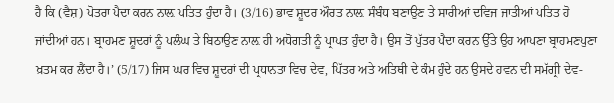ਹੈ ਕਿ (ਵੈਸ਼) ਪੋਤਰਾ ਪੈਦਾ ਕਰਨ ਨਾਲ਼ ਪਤਿਤ ਹੁੰਦਾ ਹੈ। (3/16) ਭਾਵ ਸ਼ੂਦਰ ਔਰਤ ਨਾਲ਼ ਸੰਬੰਧ ਬਣਾਉਣ ਤੇ ਸਾਰੀਆਂ ਦਵਿਜ ਜਾਤੀਆਂ ਪਤਿਤ ਹੋ ਜਾਂਦੀਆਂ ਹਨ। ਬ੍ਰਾਹਮਣ ਸ਼ੂਦਰਾਂ ਨੂੰ ਪਲੰਘ ਤੇ ਬਿਠਾਉਣ ਨਾਲ਼ ਹੀ ਅਧੋਗਤੀ ਨੂੰ ਪ੍ਰਾਪਤ ਹੁੰਦਾ ਹੈ। ਉਸ ਤੋਂ ਪੁੱਤਰ ਪੈਦਾ ਕਰਨ ਉੱਤੇ ਉਹ ਆਪਣਾ ਬ੍ਰਾਹਮਣਪੁਣਾ ਖ਼ਤਮ ਕਰ ਲੈਂਦਾ ਹੈ।’ (5/17) ਜਿਸ ਘਰ ਵਿਚ ਸ਼ੂਦਰਾਂ ਦੀ ਪ੍ਰਧਾਨਤਾ ਵਿਚ ਦੇਵ, ਪਿੱਤਰ ਅਤੇ ਅਤਿਥੀ ਦੇ ਕੰਮ ਹੁੰਦੇ ਹਨ ਉਸਦੇ ਹਵਨ ਦੀ ਸਮੱਗ੍ਰੀ ਦੇਵ-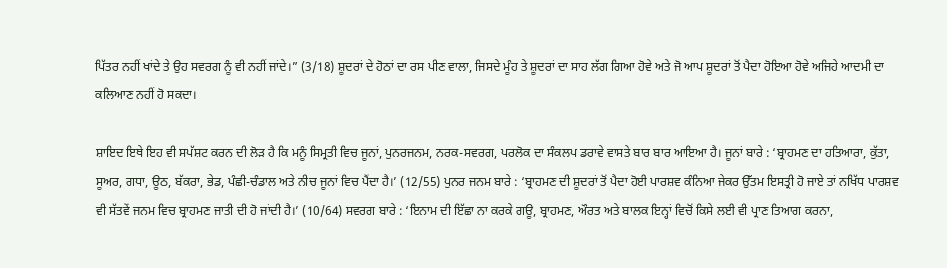ਪਿੱਤਰ ਨਹੀਂ ਖਾਂਦੇ ਤੇ ਉਹ ਸਵਰਗ ਨੂੰ ਵੀ ਨਹੀਂ ਜਾਂਦੇ।” (3/18) ਸ਼ੂਦਰਾਂ ਦੇ ਹੋਠਾਂ ਦਾ ਰਸ ਪੀਣ ਵਾਲਾ, ਜਿਸਦੇ ਮੂੰਹ ਤੇ ਸ਼ੂਦਰਾਂ ਦਾ ਸਾਹ ਲੱਗ ਗਿਆ ਹੋਵੇ ਅਤੇ ਜੋ ਆਪ ਸ਼ੂਦਰਾਂ ਤੋਂ ਪੈਦਾ ਹੋਇਆ ਹੋਵੇ ਅਜਿਹੇ ਆਦਮੀ ਦਾ ਕਲਿਆਣ ਨਹੀਂ ਹੋ ਸਕਦਾ।

ਸ਼ਾਇਦ ਇਥੇ ਇਹ ਵੀ ਸਪੱਸ਼ਟ ਕਰਨ ਦੀ ਲੋੜ ਹੈ ਕਿ ਮਨੂੰ ਸਿਮ੍ਰਤੀ ਵਿਚ ਜੂਨਾਂ, ਪੁਨਰਜਨਮ, ਨਰਕ-ਸਵਰਗ, ਪਰਲੋਕ ਦਾ ਸੰਕਲਪ ਡਰਾਵੇ ਵਾਸਤੇ ਬਾਰ ਬਾਰ ਆਇਆ ਹੈ। ਜੂਨਾਂ ਬਾਰੇ : ‘ਬ੍ਰਾਹਮਣ ਦਾ ਹਤਿਆਰਾ, ਕੁੱਤਾ, ਸੂਅਰ, ਗਧਾ, ਊਠ, ਬੱਕਰਾ, ਭੇਡ, ਪੰਛੀ-ਚੰਡਾਲ ਅਤੇ ਨੀਚ ਜੂਨਾਂ ਵਿਚ ਪੈਂਦਾ ਹੈ।’ (12/55) ਪੁਨਰ ਜਨਮ ਬਾਰੇ : ‘ਬ੍ਰਾਹਮਣ ਦੀ ਸ਼ੂਦਰਾਂ ਤੋਂ ਪੈਦਾ ਹੋਈ ਪਾਰਸ਼ਵ ਕੰਨਿਆ ਜੇਕਰ ਉੱਤਮ ਇਸਤ੍ਰੀ ਹੋ ਜਾਏ ਤਾਂ ਨਖਿੱਧ ਪਾਰਸ਼ਵ ਵੀ ਸੱਤਵੇਂ ਜਨਮ ਵਿਚ ਬ੍ਰਾਹਮਣ ਜਾਤੀ ਦੀ ਹੋ ਜਾਂਦੀ ਹੈ।’ (10/64) ਸਵਰਗ ਬਾਰੇ : ‘ਇਨਾਮ ਦੀ ਇੱਛਾ ਨਾ ਕਰਕੇ ਗਊ, ਬ੍ਰਾਹਮਣ, ਔਰਤ ਅਤੇ ਬਾਲਕ ਇਨ੍ਹਾਂ ਵਿਚੋਂ ਕਿਸੇ ਲਈ ਵੀ ਪ੍ਰਾਣ ਤਿਆਗ ਕਰਨਾ,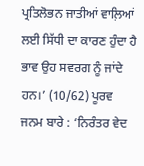ਪ੍ਰਤਿਲੋਭਨ ਜਾਤੀਆਂ ਵਾਲ਼ਿਆਂ ਲਈ ਸਿੱਧੀ ਦਾ ਕਾਰਣ ਹੁੰਦਾ ਹੈ ਭਾਵ ਉਹ ਸਵਰਗ ਨੂੰ ਜਾਂਦੇ ਹਨ।’ (10/62) ਪੂਰਵ ਜਨਮ ਬਾਰੇ : ‘ਨਿਰੰਤਰ ਵੇਦ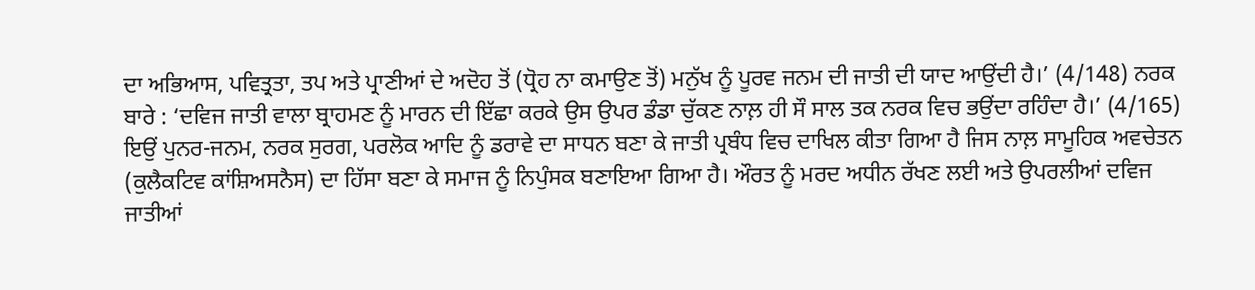ਦਾ ਅਭਿਆਸ, ਪਵਿਤ੍ਰਤਾ, ਤਪ ਅਤੇ ਪ੍ਰਾਣੀਆਂ ਦੇ ਅਦੋਹ ਤੋਂ (ਧ੍ਰੋਹ ਨਾ ਕਮਾਉਣ ਤੋਂ) ਮਨੁੱਖ ਨੂੰ ਪੂਰਵ ਜਨਮ ਦੀ ਜਾਤੀ ਦੀ ਯਾਦ ਆਉਂਦੀ ਹੈ।’ (4/148) ਨਰਕ ਬਾਰੇ : ‘ਦਵਿਜ ਜਾਤੀ ਵਾਲਾ ਬ੍ਰਾਹਮਣ ਨੂੰ ਮਾਰਨ ਦੀ ਇੱਛਾ ਕਰਕੇ ਉਸ ਉਪਰ ਡੰਡਾ ਚੁੱਕਣ ਨਾਲ਼ ਹੀ ਸੌ ਸਾਲ ਤਕ ਨਰਕ ਵਿਚ ਭਉਂਦਾ ਰਹਿੰਦਾ ਹੈ।’ (4/165) ਇਉਂ ਪੁਨਰ-ਜਨਮ, ਨਰਕ ਸੁਰਗ, ਪਰਲੋਕ ਆਦਿ ਨੂੰ ਡਰਾਵੇ ਦਾ ਸਾਧਨ ਬਣਾ ਕੇ ਜਾਤੀ ਪ੍ਰਬੰਧ ਵਿਚ ਦਾਖਿਲ ਕੀਤਾ ਗਿਆ ਹੈ ਜਿਸ ਨਾਲ਼ ਸਾਮੂਹਿਕ ਅਵਚੇਤਨ (ਕੁਲੈਕਟਿਵ ਕਾਂਸ਼ਿਅਸਨੈਸ) ਦਾ ਹਿੱਸਾ ਬਣਾ ਕੇ ਸਮਾਜ ਨੂੰ ਨਿਪੁੰਸਕ ਬਣਾਇਆ ਗਿਆ ਹੈ। ਔਰਤ ਨੂੰ ਮਰਦ ਅਧੀਨ ਰੱਖਣ ਲਈ ਅਤੇ ਉਪਰਲੀਆਂ ਦਵਿਜ ਜਾਤੀਆਂ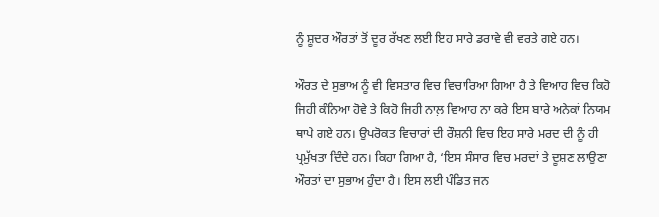ਨੂੰ ਸ਼ੂਦਰ ਔਰਤਾਂ ਤੋਂ ਦੂਰ ਰੱਖਣ ਲਈ ਇਹ ਸਾਰੇ ਡਰਾਵੇ ਵੀ ਵਰਤੇ ਗਏ ਹਨ।

ਔਰਤ ਦੇ ਸੁਭਾਅ ਨੂੰ ਵੀ ਵਿਸਤਾਰ ਵਿਚ ਵਿਚਾਰਿਆ ਗਿਆ ਹੈ ਤੇ ਵਿਆਹ ਵਿਚ ਕਿਹੋ ਜਿਹੀ ਕੰਨਿਆ ਹੋਵੇ ਤੇ ਕਿਹੋ ਜਿਹੀ ਨਾਲ਼ ਵਿਆਹ ਨਾ ਕਰੇ ਇਸ ਬਾਰੇ ਅਨੇਕਾਂ ਨਿਯਮ ਥਾਪੇ ਗਏ ਹਨ। ਉਪਰੋਕਤ ਵਿਚਾਰਾਂ ਦੀ ਰੌਸ਼ਨੀ ਵਿਚ ਇਹ ਸਾਰੇ ਮਰਦ ਦੀ ਨੂੰ ਹੀ ਪ੍ਰਮੁੱਖਤਾ ਦਿੰਦੇ ਹਨ। ਕਿਹਾ ਗਿਆ ਹੈ, ‘ਇਸ ਸੰਸਾਰ ਵਿਚ ਮਰਦਾਂ ਤੇ ਦੂਸ਼ਣ ਲਾਉਣਾ ਔਰਤਾਂ ਦਾ ਸੁਭਾਅ ਹੁੰਦਾ ਹੈ। ਇਸ ਲਈ ਪੰਡਿਤ ਜਨ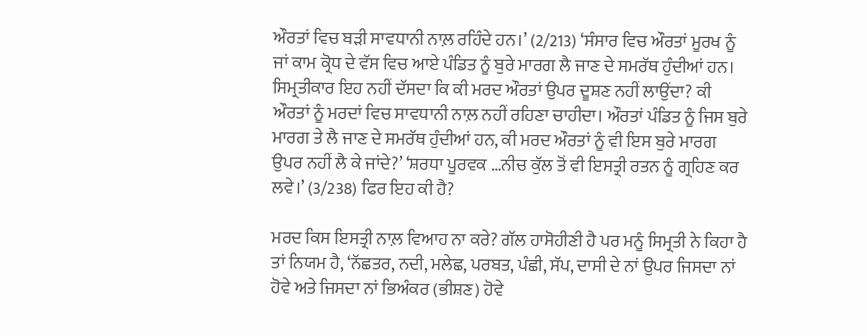ਔਰਤਾਂ ਵਿਚ ਬੜੀ ਸਾਵਧਾਨੀ ਨਾਲ਼ ਰਹਿੰਦੇ ਹਨ।’ (2/213) ‘ਸੰਸਾਰ ਵਿਚ ਔਰਤਾਂ ਮੂਰਖ ਨੂੰ ਜਾਂ ਕਾਮ ਕ੍ਰੋਧ ਦੇ ਵੱਸ ਵਿਚ ਆਏ ਪੰਡਿਤ ਨੂੰ ਬੁਰੇ ਮਾਰਗ ਲੈ ਜਾਣ ਦੇ ਸਮਰੱਥ ਹੁੰਦੀਆਂ ਹਨ। ਸਿਮ੍ਰਤੀਕਾਰ ਇਹ ਨਹੀਂ ਦੱਸਦਾ ਕਿ ਕੀ ਮਰਦ ਔਰਤਾਂ ਉਪਰ ਦੂਸ਼ਣ ਨਹੀਂ ਲਾਉਂਦਾ? ਕੀ ਔਰਤਾਂ ਨੂੰ ਮਰਦਾਂ ਵਿਚ ਸਾਵਧਾਨੀ ਨਾਲ਼ ਨਹੀਂ ਰਹਿਣਾ ਚਾਹੀਦਾ। ਔਰਤਾਂ ਪੰਡਿਤ ਨੂੰ ਜਿਸ ਬੁਰੇ ਮਾਰਗ ਤੇ ਲੈ ਜਾਣ ਦੇ ਸਮਰੱਥ ਹੁੰਦੀਆਂ ਹਨ, ਕੀ ਮਰਦ ਔਰਤਾਂ ਨੂੰ ਵੀ ਇਸ ਬੁਰੇ ਮਾਰਗ ਉਪਰ ਨਹੀਂ ਲੈ ਕੇ ਜਾਂਦੇ?’ ‘ਸ਼ਰਧਾ ਪੂਰਵਕ …ਨੀਚ ਕੁੱਲ ਤੋਂ ਵੀ ਇਸਤ੍ਰੀ ਰਤਨ ਨੂੰ ਗ੍ਰਹਿਣ ਕਰ ਲਵੇ।’ (3/238) ਫਿਰ ਇਹ ਕੀ ਹੈ?

ਮਰਦ ਕਿਸ ਇਸਤ੍ਰੀ ਨਾਲ਼ ਵਿਆਹ ਨਾ ਕਰੇ? ਗੱਲ ਹਾਸੋਹੀਣੀ ਹੈ ਪਰ ਮਨੂੰ ਸਿਮ੍ਰਤੀ ਨੇ ਕਿਹਾ ਹੈ ਤਾਂ ਨਿਯਮ ਹੈ, ‘ਨੱਛਤਰ, ਨਦੀ, ਮਲੇਛ, ਪਰਬਤ, ਪੰਛੀ, ਸੱਪ, ਦਾਸੀ ਦੇ ਨਾਂ ਉਪਰ ਜਿਸਦਾ ਨਾਂ ਹੋਵੇ ਅਤੇ ਜਿਸਦਾ ਨਾਂ ਭਿਅੰਕਰ (ਭੀਸ਼ਣ) ਹੋਵੇ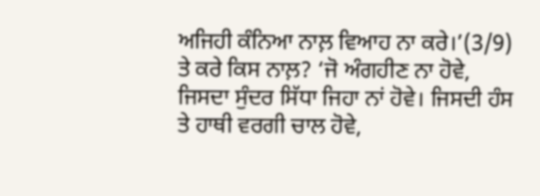ਅਜਿਹੀ ਕੰਨਿਆ ਨਾਲ਼ ਵਿਆਹ ਨਾ ਕਰੇ।’(3/9) ਤੇ ਕਰੇ ਕਿਸ ਨਾਲ਼? ‘ਜੋ ਅੰਗਹੀਣ ਨਾ ਹੋਵੇ, ਜਿਸਦਾ ਸੁੰਦਰ ਸਿੱਧਾ ਜਿਹਾ ਨਾਂ ਹੋਵੇ। ਜਿਸਦੀ ਹੰਸ ਤੇ ਹਾਥੀ ਵਰਗੀ ਚਾਲ ਹੋਵੇ,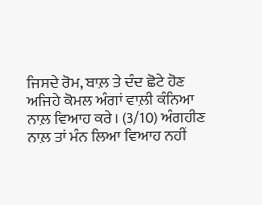ਜਿਸਦੇ ਰੋਮ, ਬਾਲ਼ ਤੇ ਦੰਦ ਛੋਟੇ ਹੋਣ ਅਜਿਹੇ ਕੋਮਲ ਅੰਗਾਂ ਵਾਲ਼ੀ ਕੰਨਿਆ ਨਾਲ਼ ਵਿਆਹ ਕਰੇ। (3/10) ਅੰਗਹੀਣ ਨਾਲ਼ ਤਾਂ ਮੰਨ ਲਿਆ ਵਿਆਹ ਨਹੀਂ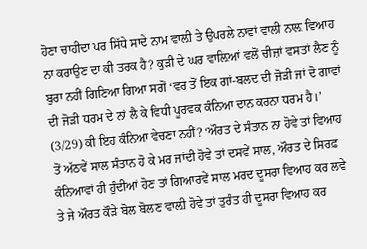ਹੋਣਾ ਚਾਹੀਦਾ ਪਰ ਸਿੱਧੇ ਸਾਦੇ ਨਾਮ ਵਾਲ਼ੀ ਤੇ ਉਪਰਲੇ ਨਾਵਾਂ ਵਾਲੀ ਨਾਲ਼ ਵਿਆਹ ਨਾ ਕਰਾਉਣ ਦਾ ਕੀ ਤਰਕ ਹੈ? ਕੁੜੀ ਦੇ ਘਰ ਵਾਲ਼ਿਆਂ ਵਲੋਂ ਚੀਜ਼ਾਂ ਵਸਤਾਂ ਲੈਣ ਨੂੰ ਬੁਰਾ ਨਹੀਂ ਗਿਣਿਆ ਗਿਆ ਸਗੋਂ ‘ਵਰ ਤੋਂ ਇਕ ਗਾਂ-ਬਲਦ ਦੀ ਜੋੜੀ ਜਾਂ ਦੋ ਗਾਵਾਂ ਦੀ ਜੋੜੀ ਧਰਮ ਦੇ ਨਾਂ ਲੈ ਕੇ ਵਿਧੀ ਪੂਰਵਕ ਕੰਨਿਆ ਦਾਨ ਕਰਨਾ ਧਰਮ ਹੈ।’ (3/29) ਕੀ ਇਹ ਕੰਨਿਆ ਵੇਚਣਾ ਨਹੀਂ? ‘ਔਰਤ ਦੇ ਸੰਤਾਨ ਨਾ ਹੋਵੇ ਤਾਂ ਵਿਆਹ ਤੋਂ ਅੱਠਵੇਂ ਸਾਲ ਸੰਤਾਨ ਹੋ ਕੇ ਮਰ ਜਾਂਦੀ ਹੋਵੇ ਤਾਂ ਦਸਵੇਂ ਸਾਲ, ਔਰਤ ਦੇ ਸਿਰਫ਼ ਕੰਨਿਆਵਾਂ ਹੀ ਹੁੰਦੀਆਂ ਹੋਣ ਤਾਂ ਗਿਆਰਵੇਂ ਸਾਲ ਮਰਦ ਦੂਸਰਾ ਵਿਆਹ ਕਰ ਲਵੇ ਤੇ ਜੇ ਔਰਤ ਕੌੜੇ ਬੋਲ ਬੋਲਣ ਵਾਲ਼ੀ ਹੋਵੇ ਤਾਂ ਤੁਰੰਤ ਹੀ ਦੂਸਰਾ ਵਿਆਹ ਕਰ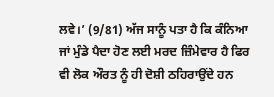ਲਵੇ।’ (9/81) ਅੱਜ ਸਾਨੂੰ ਪਤਾ ਹੈ ਕਿ ਕੰਨਿਆ ਜਾਂ ਮੁੰਡੇ ਪੈਦਾ ਹੋਣ ਲਈ ਮਰਦ ਜ਼ਿੰਮੇਵਾਰ ਹੈ ਫਿਰ ਵੀ ਲੋਕ ਔਰਤ ਨੂੰ ਹੀ ਦੋਸ਼ੀ ਠਹਿਰਾਉਂਦੇ ਹਨ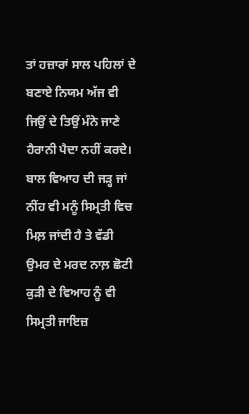ਤਾਂ ਹਜ਼ਾਰਾਂ ਸਾਲ ਪਹਿਲਾਂ ਦੇ ਬਣਾਏ ਨਿਯਮ ਅੱਜ ਵੀ ਜਿਉਂ ਦੇ ਤਿਉਂ ਮੰਨੇ ਜਾਣੇ ਹੈਰਾਨੀ ਪੈਦਾ ਨਹੀਂ ਕਰਦੇ। ਬਾਲ ਵਿਆਹ ਦੀ ਜੜ੍ਹ ਜਾਂ ਨੀਂਹ ਵੀ ਮਨੂੰ ਸਿਮ੍ਰਤੀ ਵਿਚ ਮਿਲ਼ ਜਾਂਦੀ ਹੈ ਤੇ ਵੱਡੀ ਉਮਰ ਦੇ ਮਰਦ ਨਾਲ਼ ਛੋਟੀ ਕੁੜੀ ਦੇ ਵਿਆਹ ਨੂੰ ਵੀ ਸਿਮ੍ਰਤੀ ਜਾਇਜ਼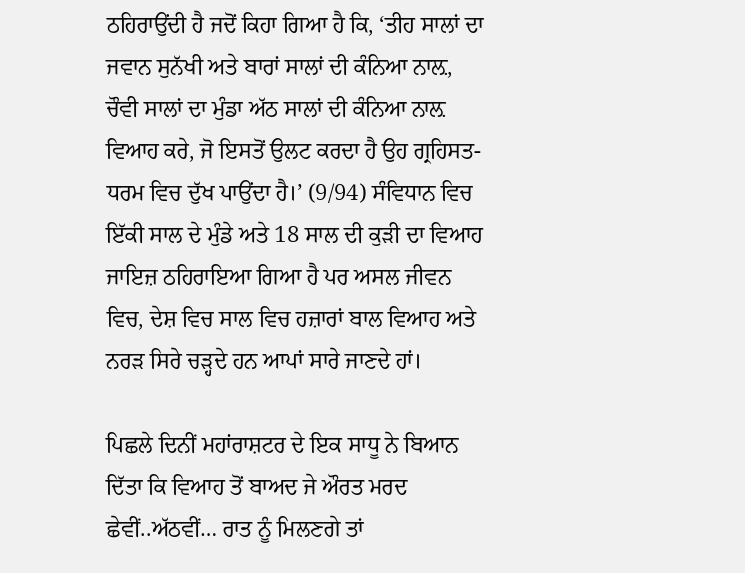ਠਹਿਰਾਉਂਦੀ ਹੈ ਜਦੋਂ ਕਿਹਾ ਗਿਆ ਹੈ ਕਿ, ‘ਤੀਹ ਸਾਲਾਂ ਦਾ ਜਵਾਨ ਸੁਨੱਖੀ ਅਤੇ ਬਾਰਾਂ ਸਾਲਾਂ ਦੀ ਕੰਨਿਆ ਨਾਲ਼, ਚੌਵੀ ਸਾਲਾਂ ਦਾ ਮੁੰਡਾ ਅੱਠ ਸਾਲਾਂ ਦੀ ਕੰਨਿਆ ਨਾਲ਼ ਵਿਆਹ ਕਰੇ, ਜੋ ਇਸਤੋਂ ਉਲਟ ਕਰਦਾ ਹੈ ਉਹ ਗ੍ਰਹਿਸਤ-ਧਰਮ ਵਿਚ ਦੁੱਖ ਪਾਉਂਦਾ ਹੈ।’ (9/94) ਸੰਵਿਧਾਨ ਵਿਚ ਇੱਕੀ ਸਾਲ ਦੇ ਮੁੰਡੇ ਅਤੇ 18 ਸਾਲ ਦੀ ਕੁੜੀ ਦਾ ਵਿਆਹ ਜਾਇਜ਼ ਠਹਿਰਾਇਆ ਗਿਆ ਹੈ ਪਰ ਅਸਲ ਜੀਵਨ ਵਿਚ, ਦੇਸ਼ ਵਿਚ ਸਾਲ ਵਿਚ ਹਜ਼ਾਰਾਂ ਬਾਲ ਵਿਆਹ ਅਤੇ ਨਰੜ ਸਿਰੇ ਚੜ੍ਹਦੇ ਹਨ ਆਪਾਂ ਸਾਰੇ ਜਾਣਦੇ ਹਾਂ।

ਪਿਛਲੇ ਦਿਨੀਂ ਮਹਾਂਰਾਸ਼ਟਰ ਦੇ ਇਕ ਸਾਧੂ ਨੇ ਬਿਆਨ ਦਿੱਤਾ ਕਿ ਵਿਆਹ ਤੋਂ ਬਾਅਦ ਜੇ ਔਰਤ ਮਰਦ ਛੇਵੀਂ..ਅੱਠਵੀਂ… ਰਾਤ ਨੂੰ ਮਿਲਣਗੇ ਤਾਂ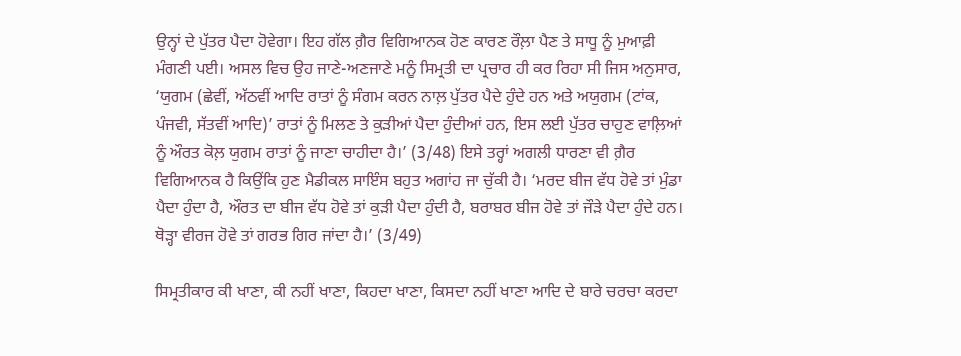ਉਨ੍ਹਾਂ ਦੇ ਪੁੱਤਰ ਪੈਦਾ ਹੋਵੇਗਾ। ਇਹ ਗੱਲ ਗ਼ੈਰ ਵਿਗਿਆਨਕ ਹੋਣ ਕਾਰਣ ਰੌਲ਼ਾ ਪੈਣ ਤੇ ਸਾਧੂ ਨੂੰ ਮੁਆਫ਼ੀ ਮੰਗਣੀ ਪਈ। ਅਸਲ ਵਿਚ ਉਹ ਜਾਣੇ-ਅਣਜਾਣੇ ਮਨੂੰ ਸਿਮ੍ਰਤੀ ਦਾ ਪ੍ਰਚਾਰ ਹੀ ਕਰ ਰਿਹਾ ਸੀ ਜਿਸ ਅਨੁਸਾਰ, ‘ਯੁਗਮ (ਛੇਵੀਂ, ਅੱਠਵੀਂ ਆਦਿ ਰਾਤਾਂ ਨੂੰ ਸੰਗਮ ਕਰਨ ਨਾਲ਼ ਪੁੱਤਰ ਪੈਦੇ ਹੁੰਦੇ ਹਨ ਅਤੇ ਅਯੁਗਮ (ਟਾਂਕ, ਪੰਜਵੀ, ਸੱਤਵੀਂ ਆਦਿ)’ ਰਾਤਾਂ ਨੂੰ ਮਿਲਣ ਤੇ ਕੁੜੀਆਂ ਪੈਦਾ ਹੁੰਦੀਆਂ ਹਨ, ਇਸ ਲਈ ਪੁੱਤਰ ਚਾਹੁਣ ਵਾਲ਼ਿਆਂ ਨੂੰ ਔਰਤ ਕੋਲ਼ ਯੁਗਮ ਰਾਤਾਂ ਨੂੰ ਜਾਣਾ ਚਾਹੀਦਾ ਹੈ।’ (3/48) ਇਸੇ ਤਰ੍ਹਾਂ ਅਗਲੀ ਧਾਰਣਾ ਵੀ ਗ਼ੈਰ ਵਿਗਿਆਨਕ ਹੈ ਕਿਉਂਕਿ ਹੁਣ ਮੈਡੀਕਲ ਸਾਇੰਸ ਬਹੁਤ ਅਗਾਂਹ ਜਾ ਚੁੱਕੀ ਹੈ। ‘ਮਰਦ ਬੀਜ ਵੱਧ ਹੋਵੇ ਤਾਂ ਮੁੰਡਾ ਪੈਦਾ ਹੁੰਦਾ ਹੈ, ਔਰਤ ਦਾ ਬੀਜ ਵੱਧ ਹੋਵੇ ਤਾਂ ਕੁੜੀ ਪੈਦਾ ਹੁੰਦੀ ਹੈ, ਬਰਾਬਰ ਬੀਜ ਹੋਵੇ ਤਾਂ ਜੌੜੇ ਪੈਦਾ ਹੁੰਦੇ ਹਨ। ਥੋੜ੍ਹਾ ਵੀਰਜ ਹੋਵੇ ਤਾਂ ਗਰਭ ਗਿਰ ਜਾਂਦਾ ਹੈ।’ (3/49)

ਸਿਮ੍ਰਤੀਕਾਰ ਕੀ ਖਾਣਾ, ਕੀ ਨਹੀਂ ਖਾਣਾ, ਕਿਹਦਾ ਖਾਣਾ, ਕਿਸਦਾ ਨਹੀਂ ਖਾਣਾ ਆਦਿ ਦੇ ਬਾਰੇ ਚਰਚਾ ਕਰਦਾ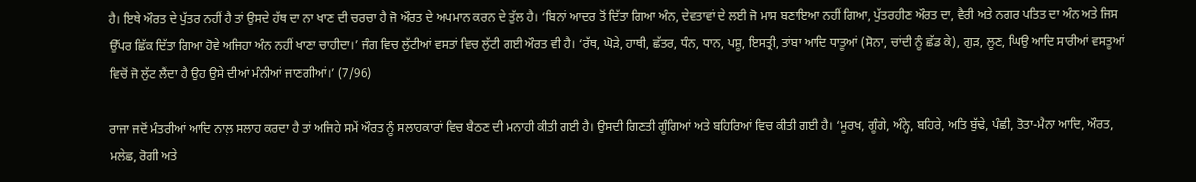ਹੈ। ਇਥੇ ਔਰਤ ਦੇ ਪੁੱਤਰ ਨਹੀਂ ਹੈ ਤਾਂ ਉਸਦੇ ਹੱਥ ਦਾ ਨਾ ਖਾਣ ਦੀ ਚਰਚਾ ਹੈ ਜੋ ਔਰਤ ਦੇ ਅਪਮਾਨ ਕਰਨ ਦੇ ਤੁੱਲ ਹੈ। ‘ਬਿਨਾਂ ਆਦਰ ਤੋਂ ਦਿੱਤਾ ਗਿਆ ਅੰਨ, ਦੇਵਤਾਵਾਂ ਦੇ ਲਈ ਜੋ ਮਾਸ ਬਣਾਇਆ ਨਹੀਂ ਗਿਆ, ਪੁੱਤਰਹੀਣ ਔਰਤ ਦਾ, ਵੈਰੀ ਅਤੇ ਨਗਰ ਪਤਿਤ ਦਾ ਅੰਨ ਅਤੇ ਜਿਸ ਉੱਪਰ ਛਿੱਕ ਦਿੱਤਾ ਗਿਆ ਹੋਵੇ ਅਜਿਹਾ ਅੰਨ ਨਹੀਂ ਖਾਣਾ ਚਾਹੀਦਾ।’ ਜੰਗ ਵਿਚ ਲੁੱਟੀਆਂ ਵਸਤਾਂ ਵਿਚ ਲੁੱਟੀ ਗਈ ਔਰਤ ਵੀ ਹੈ। ‘ਰੱਥ, ਘੋੜੇ, ਹਾਥੀ, ਛੱਤਰ, ਧੰਨ, ਧਾਨ, ਪਸ਼ੂ, ਇਸਤ੍ਰੀ, ਤਾਂਬਾ ਆਦਿ ਧਾਤੂਆਂ (ਸੋਨਾ, ਚਾਂਦੀ ਨੂੰ ਛੱਡ ਕੇ), ਗੁੜ, ਲੂਣ, ਘਿਉ ਆਦਿ ਸਾਰੀਆਂ ਵਸਤੂਆਂ ਵਿਚੋਂ ਜੋ ਲੁੱਟ ਲੈਂਦਾ ਹੈ ਉਹ ਉਸੇ ਦੀਆਂ ਮੰਨੀਆਂ ਜਾਣਗੀਆਂ।’ (7/96)

ਰਾਜਾ ਜਦੋਂ ਮੰਤਰੀਆਂ ਆਦਿ ਨਾਲ਼ ਸਲਾਹ ਕਰਦਾ ਹੈ ਤਾਂ ਅਜਿਹੇ ਸਮੇਂ ਔਰਤ ਨੂੰ ਸਲਾਹਕਾਰਾਂ ਵਿਚ ਬੈਠਣ ਦੀ ਮਨਾਹੀ ਕੀਤੀ ਗਈ ਹੈ। ਉਸਦੀ ਗਿਣਤੀ ਗੂੰਗਿਆਂ ਅਤੇ ਬਹਿਰਿਆਂ ਵਿਚ ਕੀਤੀ ਗਈ ਹੈ। ‘ਮੂਰਖ, ਗੂੰਗੇ, ਅੰਨ੍ਹੇ, ਬਹਿਰੇ, ਅਤਿ ਬੁੱਢੇ, ਪੰਛੀ, ਤੋਤਾ-ਮੈਨਾ ਆਦਿ, ਔਰਤ, ਮਲੇਛ, ਰੋਗੀ ਅਤੇ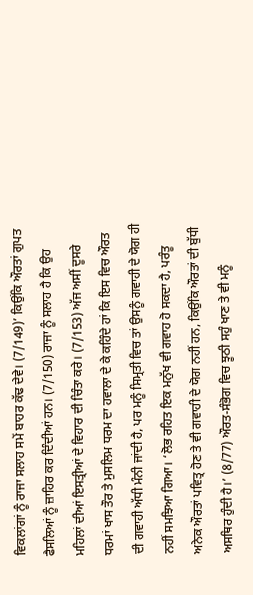ਵਿਕਲਾਂਗਾਂ ਨੂੰ ਰਾਜਾ ਸਲਾਹ ਸਮੇਂ ਬਾਹਰ ਕੱਢ ਦੇਵੇ। (7/149)’ ਕਿਉਂਕਿ ਔਰਤਾਂ ਗੁਪਤ ਫੈਸਲਿਆਂ ਨੂੰ ਜ਼ਾਹਿਰ ਕਰ ਦਿੰਦੀਆਂ ਹਨ। (7/150) ਰਾਜਾ ਨੂੰ ਸਲਾਹ ਹੈ ਕਿ ਉਹ ਮਹਿਲਾਂ ਦੀਆਂ ਇਸਤ੍ਰੀਆਂ ਦੇ ਵਿਹਾਰ ਦੀ ਚਿੰਤਾ ਕਰੇ। (7/153) ਅੱਜ ਅਸੀਂ ਦੂਸਰੇ ਧਰਮਾਂ ਖਾਸ ਤੌਰ ਤੇ ਮੁਸਲਿਮ ਧਰਮ ਦਾ ਹਵਾਲਾ ਦੇ ਕੇ ਕਹਿੰਦੇ ਹਾਂ ਕਿ ਇਸ ਵਿਚ ਔਰਤ ਦੀ ਗਵਾਹੀ ਅੱਧੀ ਮੰਨੀ ਜਾਂਦੀ ਹੈ, ਪਰ ਮਨੂੰ ਸਿਮ੍ਰਤੀ ਵਿਚ ਤਾਂ ਉਸਨੂੰ ਗਵਾਹੀ ਦੇ ਯੋਗ ਹੀ ਨਹੀਂ ਸਮਝਿਆ ਗਿਆ। ‘ਲੋਭ ਰਹਿਤ ਇਕ ਮਨੁੱਖ ਵੀ ਗਵਾਹ ਹੋ ਸਕਦਾ ਹੈ, ਪਰੰਤੂ ਅਨੇਕ ਔਰਤਾਂ ਪਵਿਤ੍ਰ ਹੋਣ ਤੇ ਵੀ ਗਵਾਹੀ ਦੇ ਯੋਗ ਨਹੀਂ ਹਨ, ਕਿਉਂਕਿ ਔਰਤਾਂ ਦੀ ਬੁੱਧੀ ਅਸਥਿਰ ਹੁੰਦੀ ਹੈ।’ (8/77) ਔਰਤ-ਸੰਭੋਗ ਵਿਚ ਝੂਠੀ ਸਹੁੰ ਖਾਣ ਤੇ ਵੀ ਮਨੂੰ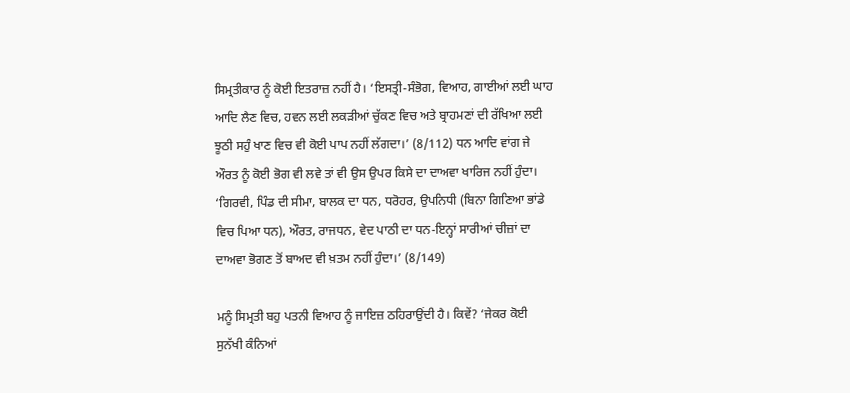ਸਿਮ੍ਰਤੀਕਾਰ ਨੂੰ ਕੋਈ ਇਤਰਾਜ਼ ਨਹੀਂ ਹੈ। ‘ਇਸਤ੍ਰੀ-ਸੰਭੋਗ, ਵਿਆਹ, ਗਾਈਆਂ ਲਈ ਘਾਹ ਆਦਿ ਲੈਣ ਵਿਚ, ਹਵਨ ਲਈ ਲਕੜੀਆਂ ਚੁੱਕਣ ਵਿਚ ਅਤੇ ਬ੍ਰਾਹਮਣਾਂ ਦੀ ਰੱਖਿਆ ਲਈ ਝੂਠੀ ਸਹੁੰ ਖਾਣ ਵਿਚ ਵੀ ਕੋਈ ਪਾਪ ਨਹੀਂ ਲੱਗਦਾ।’ (8/112) ਧਨ ਆਦਿ ਵਾਂਗ ਜੇ ਔਰਤ ਨੂੰ ਕੋਈ ਭੋਗ ਵੀ ਲਵੇ ਤਾਂ ਵੀ ਉਸ ਉਪਰ ਕਿਸੇ ਦਾ ਦਾਅਵਾ ਖਾਰਿਜ ਨਹੀਂ ਹੁੰਦਾ। ‘ਗਿਰਵੀ, ਪਿੰਡ ਦੀ ਸੀਮਾ, ਬਾਲਕ ਦਾ ਧਨ, ਧਰੋਹਰ, ਉਪਨਿਧੀ (ਬਿਨਾ ਗਿਣਿਆ ਭਾਂਡੇ ਵਿਚ ਪਿਆ ਧਨ), ਔਰਤ, ਰਾਜਧਨ, ਵੇਦ ਪਾਠੀ ਦਾ ਧਨ-ਇਨ੍ਹਾਂ ਸਾਰੀਆਂ ਚੀਜ਼ਾਂ ਦਾ ਦਾਅਵਾ ਭੋਗਣ ਤੋਂ ਬਾਅਦ ਵੀ ਖ਼ਤਮ ਨਹੀਂ ਹੁੰਦਾ।’ (8/149)

ਮਨੂੰ ਸਿਮ੍ਰਤੀ ਬਹੁ ਪਤਨੀ ਵਿਆਹ ਨੂੰ ਜਾਇਜ਼ ਠਹਿਰਾਉਂਦੀ ਹੈ। ਕਿਵੇਂ? ‘ਜੇਕਰ ਕੋਈ ਸੁਨੱਖੀ ਕੰਨਿਆਂ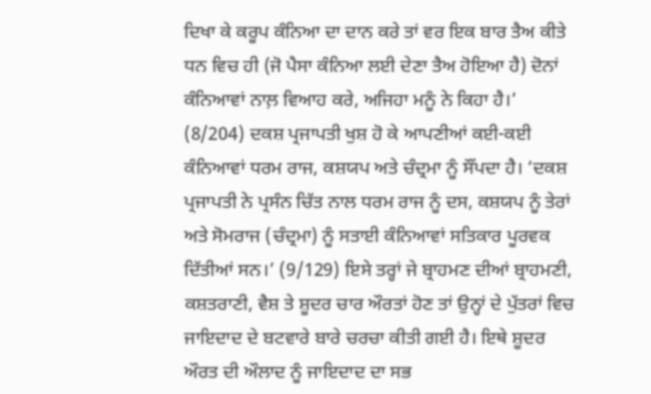ਦਿਖਾ ਕੇ ਕਰੂਪ ਕੰਨਿਆ ਦਾ ਦਾਨ ਕਰੇ ਤਾਂ ਵਰ ਇਕ ਬਾਰ ਤੈਅ ਕੀਤੇ ਧਨ ਵਿਚ ਹੀ (ਜੋ ਪੈਸਾ ਕੰਨਿਆ ਲਈ ਦੇਣਾ ਤੈਅ ਹੋਇਆ ਹੈ) ਦੋਨਾਂ ਕੰਨਿਆਵਾਂ ਨਾਲ਼ ਵਿਆਹ ਕਰੇ, ਅਜਿਹਾ ਮਨੂੰ ਨੇ ਕਿਹਾ ਹੈ।’ (8/204) ਦਕਸ਼ ਪ੍ਰਜਾਪਤੀ ਖੁਸ਼ ਹੋ ਕੇ ਆਪਣੀਆਂ ਕਈ-ਕਈ ਕੰਨਿਆਵਾਂ ਧਰਮ ਰਾਜ, ਕਸ਼ਯਪ ਅਤੇ ਚੰਦ੍ਰਮਾ ਨੂੰ ਸੌਂਪਦਾ ਹੈ। ‘ਦਕਸ਼ ਪ੍ਰਜਾਪਤੀ ਨੇ ਪ੍ਰਸੰਨ ਚਿੱਤ ਨਾਲ ਧਰਮ ਰਾਜ ਨੂੰ ਦਸ, ਕਸ਼ਯਪ ਨੂੰ ਤੇਰਾਂ ਅਤੇ ਸੋਮਰਾਜ (ਚੰਦ੍ਰਮਾ) ਨੂੰ ਸਤਾਈ ਕੰਨਿਆਵਾਂ ਸਤਿਕਾਰ ਪੂਰਵਕ ਦਿੱਤੀਆਂ ਸਨ।’ (9/129) ਇਸੇ ਤਰ੍ਹਾਂ ਜੇ ਬ੍ਰਾਹਮਣ ਦੀਆਂ ਬ੍ਰਾਹਮਣੀ, ਕਸ਼ਤਰਾਣੀ, ਵੈਸ਼ ਤੇ ਸ਼ੂਦਰ ਚਾਰ ਔਰਤਾਂ ਹੋਣ ਤਾਂ ਉਨ੍ਹਾਂ ਦੇ ਪੁੱਤਰਾਂ ਵਿਚ ਜਾਇਦਾਦ ਦੇ ਬਟਵਾਰੇ ਬਾਰੇ ਚਰਚਾ ਕੀਤੀ ਗਈ ਹੈ। ਇਥੇ ਸ਼ੂਦਰ ਔਰਤ ਦੀ ਔਲਾਦ ਨੂੰ ਜਾਇਦਾਦ ਦਾ ਸਭ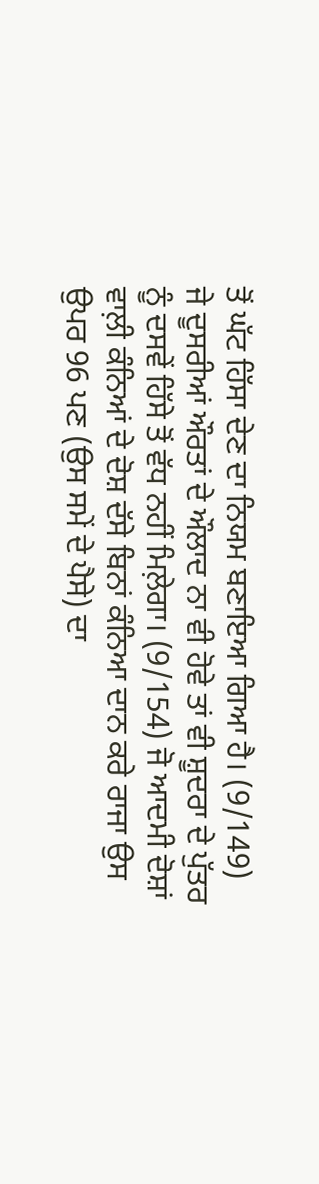ਤੋਂ ਘੱਟ ਹਿੱਸਾ ਦੇਣ ਦਾ ਨਿਯਮ ਬਣਾਇਆ ਗਿਆ ਹੈ। (9/149) ਜੇ ਦੂਸਰੀਆਂ ਔਰਤਾਂ ਦੇ ਔਲਾਦ ਨਾ ਵੀ ਹੋਵੇ ਤਾਂ ਵੀ ਸ਼ੂਦਰਾ ਦੇ ਪੁੱਤਰ ਨੂੰ ਦਸਵੇਂ ਹਿੱਸੇ ਤੋਂ ਵੱਧ ਨਹੀਂ ਮਿਲ਼ੇਗਾ। (9/154) ਜੋ ਆਦਮੀ ਦੋਸ਼ਾਂ ਵਾਲ਼ੀ ਕੰਨਿਆਂ ਦੇ ਦੋਸ਼ ਦੱਸੇ ਬਿਨਾਂ ਕੰਨਿਆ ਦਾਨ ਕਰੇ ਰਾਜਾ ਉਸ ਉਪਰ 96 ਪਣ (ਉਸ ਸਮੇਂ ਦੇ ਪੈਸੇ) ਦਾ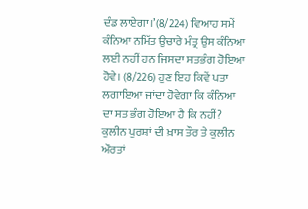ਦੰਡ ਲਾਏਗਾ।’(8/224) ਵਿਆਹ ਸਮੇਂ ਕੰਨਿਆ ਨਮਿੱਤ ਉਚਾਰੇ ਮੰਤ੍ਰ ਉਸ ਕੰਨਿਆ ਲਈ ਨਹੀਂ ਹਨ ਜਿਸਦਾ ਸਤਭੰਗ ਹੋਇਆ ਹੋਵੇ। (8/226) ਹੁਣ ਇਹ ਕਿਵੇਂ ਪਤਾ ਲਗਾਇਆ ਜਾਂਦਾ ਹੋਵੇਗਾ ਕਿ ਕੰਨਿਆ ਦਾ ਸਤ ਭੰਗ ਹੋਇਆ ਹੈ ਕਿ ਨਹੀਂ? ਕੁਲੀਨ ਪੁਰਸ਼ਾਂ ਦੀ ਖ਼ਾਸ ਤੌਰ ਤੇ ਕੁਲੀਨ ਔਰਤਾਂ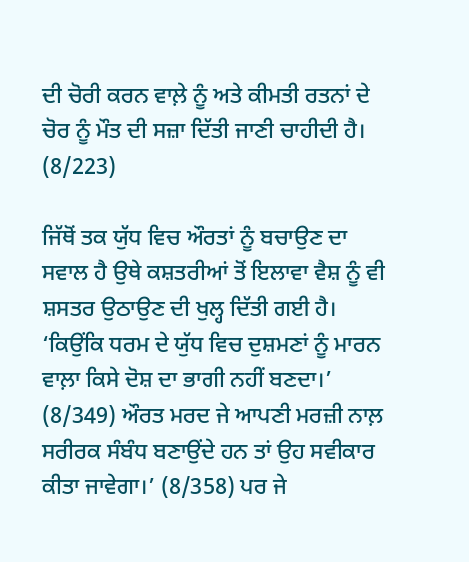ਦੀ ਚੋਰੀ ਕਰਨ ਵਾਲ਼ੇ ਨੂੰ ਅਤੇ ਕੀਮਤੀ ਰਤਨਾਂ ਦੇ ਚੋਰ ਨੂੰ ਮੌਤ ਦੀ ਸਜ਼ਾ ਦਿੱਤੀ ਜਾਣੀ ਚਾਹੀਦੀ ਹੈ। (8/223)

ਜਿੱਥੋਂ ਤਕ ਯੁੱਧ ਵਿਚ ਔਰਤਾਂ ਨੂੰ ਬਚਾਉਣ ਦਾ ਸਵਾਲ ਹੈ ਉਥੇ ਕਸ਼ਤਰੀਆਂ ਤੋਂ ਇਲਾਵਾ ਵੈਸ਼ ਨੂੰ ਵੀ ਸ਼ਸਤਰ ਉਠਾਉਣ ਦੀ ਖੁਲ੍ਹ ਦਿੱਤੀ ਗਈ ਹੈ। ‘ਕਿਉਂਕਿ ਧਰਮ ਦੇ ਯੁੱਧ ਵਿਚ ਦੁਸ਼ਮਣਾਂ ਨੂੰ ਮਾਰਨ ਵਾਲ਼ਾ ਕਿਸੇ ਦੋਸ਼ ਦਾ ਭਾਗੀ ਨਹੀਂ ਬਣਦਾ।’ (8/349) ਔਰਤ ਮਰਦ ਜੇ ਆਪਣੀ ਮਰਜ਼ੀ ਨਾਲ਼ ਸਰੀਰਕ ਸੰਬੰਧ ਬਣਾਉਂਦੇ ਹਨ ਤਾਂ ਉਹ ਸਵੀਕਾਰ ਕੀਤਾ ਜਾਵੇਗਾ।’ (8/358) ਪਰ ਜੇ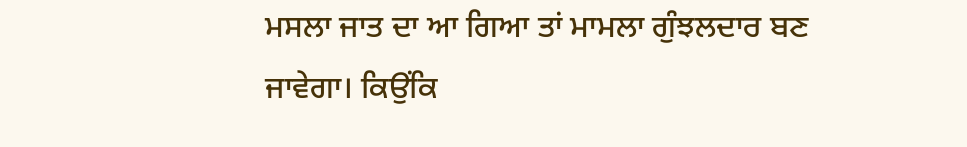ਮਸਲਾ ਜਾਤ ਦਾ ਆ ਗਿਆ ਤਾਂ ਮਾਮਲਾ ਗੁੰਝਲਦਾਰ ਬਣ ਜਾਵੇਗਾ। ਕਿਉਂਕਿ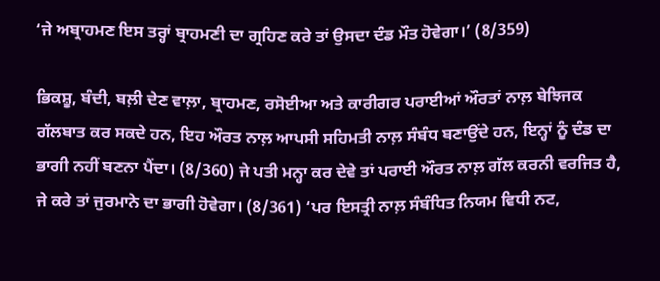‘ਜੇ ਅਬ੍ਰਾਹਮਣ ਇਸ ਤਰ੍ਹਾਂ ਬ੍ਰਾਹਮਣੀ ਦਾ ਗ੍ਰਹਿਣ ਕਰੇ ਤਾਂ ਉਸਦਾ ਦੰਡ ਮੌਤ ਹੋਵੇਗਾ।’ (8/359)

ਭਿਕਸ਼ੂ, ਬੰਦੀ, ਬਲ਼ੀ ਦੇਣ ਵਾਲ਼ਾ, ਬ੍ਰਾਹਮਣ, ਰਸੋਈਆ ਅਤੇ ਕਾਰੀਗਰ ਪਰਾਈਆਂ ਔਰਤਾਂ ਨਾਲ਼ ਬੇਝਿਜਕ ਗੱਲਬਾਤ ਕਰ ਸਕਦੇ ਹਨ, ਇਹ ਔਰਤ ਨਾਲ਼ ਆਪਸੀ ਸਹਿਮਤੀ ਨਾਲ਼ ਸੰਬੰਧ ਬਣਾਉਂਦੇ ਹਨ, ਇਨ੍ਹਾਂ ਨੂੰ ਦੰਡ ਦਾ ਭਾਗੀ ਨਹੀਂ ਬਣਨਾ ਪੈਂਦਾ। (8/360) ਜੇ ਪਤੀ ਮਨ੍ਹਾ ਕਰ ਦੇਵੇ ਤਾਂ ਪਰਾਈ ਔਰਤ ਨਾਲ਼ ਗੱਲ ਕਰਨੀ ਵਰਜਿਤ ਹੈ, ਜੇ ਕਰੇ ਤਾਂ ਜੁਰਮਾਨੇ ਦਾ ਭਾਗੀ ਹੋਵੇਗਾ। (8/361) ‘ਪਰ ਇਸਤ੍ਰੀ ਨਾਲ਼ ਸੰਬੰਧਿਤ ਨਿਯਮ ਵਿਧੀ ਨਟ,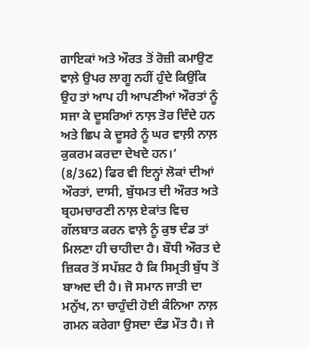ਗਾਇਕਾਂ ਅਤੇ ਔਰਤ ਤੋਂ ਰੋਜ਼ੀ ਕਮਾਉਣ ਵਾਲ਼ੇ ਉਪਰ ਲਾਗੂ ਨਹੀਂ ਹੁੰਦੇ ਕਿਉਂਕਿ ਉਹ ਤਾਂ ਆਪ ਹੀ ਆਪਣੀਆਂ ਔਰਤਾਂ ਨੂੰ ਸਜਾ ਕੇ ਦੂਸਰਿਆਂ ਨਾਲ਼ ਤੋਰ ਦਿੰਦੇ ਹਨ ਅਤੇ ਛਿਪ ਕੇ ਦੂਸਰੇ ਨੂੰ ਘਰ ਵਾਲ਼ੀ ਨਾਲ਼ ਕੁਕਰਮ ਕਰਦਾ ਦੇਖਦੇ ਹਨ।’ (8/362) ਫਿਰ ਵੀ ਇਨ੍ਹਾਂ ਲੋਕਾਂ ਦੀਆਂ ਔਰਤਾਂ, ਦਾਸੀ, ਬੁੱਧਮਤ ਦੀ ਔਰਤ ਅਤੇ ਬ੍ਰਹਮਚਾਰਣੀ ਨਾਲ਼ ਏਕਾਂਤ ਵਿਚ ਗੱਲਬਾਤ ਕਰਨ ਵਾਲ਼ੇ ਨੂੰ ਕੁਝ ਦੰਡ ਤਾਂ ਮਿਲਣਾ ਹੀ ਚਾਹੀਦਾ ਹੈ। ਬੌਧੀ ਔਰਤ ਦੇ ਜ਼ਿਕਰ ਤੋਂ ਸਪੱਸ਼ਟ ਹੈ ਕਿ ਸਿਮ੍ਰਤੀ ਬੁੱਧ ਤੋਂ ਬਾਅਦ ਦੀ ਹੈ। ਜੋ ਸਮਾਨ ਜਾਤੀ ਦਾ ਮਨੁੱਖ, ਨਾ ਚਾਹੁੰਦੀ ਹੋਈ ਕੰਨਿਆ ਨਾਲ਼ ਗਮਨ ਕਰੇਗਾ ਉਸਦਾ ਦੰਡ ਮੌਤ ਹੈ। ਜੇ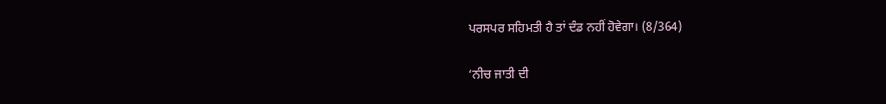ਪਰਸਪਰ ਸਹਿਮਤੀ ਹੈ ਤਾਂ ਦੰਡ ਨਹੀਂ ਹੋਵੇਗਾ। (8/364)

‘ਨੀਚ ਜਾਤੀ ਦੀ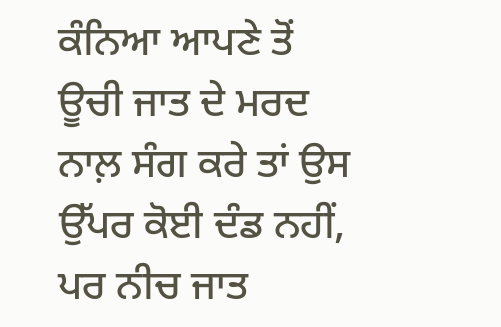ਕੰਨਿਆ ਆਪਣੇ ਤੋਂ ਊਚੀ ਜਾਤ ਦੇ ਮਰਦ ਨਾਲ਼ ਸੰਗ ਕਰੇ ਤਾਂ ਉਸ ਉੱਪਰ ਕੋਈ ਦੰਡ ਨਹੀਂ, ਪਰ ਨੀਚ ਜਾਤ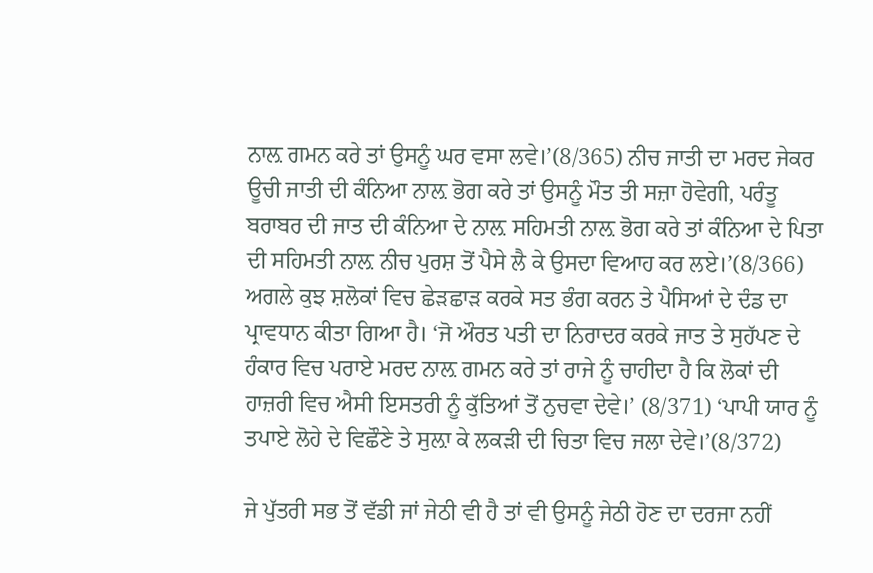ਨਾਲ਼ ਗਮਨ ਕਰੇ ਤਾਂ ਉਸਨੂੰ ਘਰ ਵਸਾ ਲਵੇ।’(8/365) ਨੀਚ ਜਾਤੀ ਦਾ ਮਰਦ ਜੇਕਰ ਊਚੀ ਜਾਤੀ ਦੀ ਕੰਨਿਆ ਨਾਲ਼ ਭੋਗ ਕਰੇ ਤਾਂ ਉਸਨੂੰ ਮੌਤ ਤੀ ਸਜ਼ਾ ਹੋਵੇਗੀ, ਪਰੰਤੂ ਬਰਾਬਰ ਦੀ ਜਾਤ ਦੀ ਕੰਨਿਆ ਦੇ ਨਾਲ਼ ਸਹਿਮਤੀ ਨਾਲ਼ ਭੋਗ ਕਰੇ ਤਾਂ ਕੰਨਿਆ ਦੇ ਪਿਤਾ ਦੀ ਸਹਿਮਤੀ ਨਾਲ਼ ਨੀਚ ਪੁਰਸ਼ ਤੋਂ ਪੈਸੇ ਲੈ ਕੇ ਉਸਦਾ ਵਿਆਹ ਕਰ ਲਏ।’(8/366) ਅਗਲੇ ਕੁਝ ਸ਼ਲੋਕਾਂ ਵਿਚ ਛੇੜਛਾੜ ਕਰਕੇ ਸਤ ਭੰਗ ਕਰਨ ਤੇ ਪੈਸਿਆਂ ਦੇ ਦੰਡ ਦਾ ਪ੍ਰਾਵਧਾਨ ਕੀਤਾ ਗਿਆ ਹੈ। ‘ਜੋ ਔਰਤ ਪਤੀ ਦਾ ਨਿਰਾਦਰ ਕਰਕੇ ਜਾਤ ਤੇ ਸੁਹੱਪਣ ਦੇ ਹੰਕਾਰ ਵਿਚ ਪਰਾਏ ਮਰਦ ਨਾਲ਼ ਗਮਨ ਕਰੇ ਤਾਂ ਰਾਜੇ ਨੂੰ ਚਾਹੀਦਾ ਹੈ ਕਿ ਲੋਕਾਂ ਦੀ ਹਾਜ਼ਰੀ ਵਿਚ ਐਸੀ ਇਸਤਰੀ ਨੂੰ ਕੁੱਤਿਆਂ ਤੋਂ ਨੁਚਵਾ ਦੇਵੇ।’ (8/371) ‘ਪਾਪੀ ਯਾਰ ਨੂੰ ਤਪਾਏ ਲੋਹੇ ਦੇ ਵਿਛੌਣੇ ਤੇ ਸੁਲ਼ਾ ਕੇ ਲਕੜੀ ਦੀ ਚਿਤਾ ਵਿਚ ਜਲਾ ਦੇਵੇ।’(8/372)

ਜੇ ਪੁੱਤਰੀ ਸਭ ਤੋਂ ਵੱਡੀ ਜਾਂ ਜੇਠੀ ਵੀ ਹੈ ਤਾਂ ਵੀ ਉਸਨੂੰ ਜੇਠੀ ਹੋਣ ਦਾ ਦਰਜਾ ਨਹੀਂ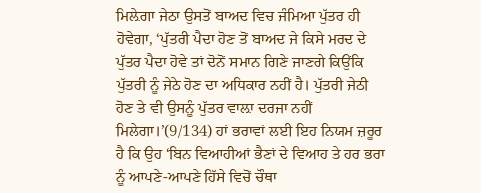ਮਿਲ਼ੇਗਾ ਜੇਠਾ ਉਸਤੋਂ ਬਾਅਦ ਵਿਚ ਜੰਮਿਆ ਪੁੱਤਰ ਹੀ ਹੋਵੇਗਾ, ‘ਪੁੱਤਰੀ ਪੈਦਾ ਹੋਣ ਤੋਂ ਬਾਅਦ ਜੇ ਕਿਸੇ ਮਰਦ ਦੇ ਪੁੱਤਰ ਪੈਦਾ ਹੋਵੇ ਤਾਂ ਦੋਨੋਂ ਸਮਾਨ ਗਿਣੇ ਜਾਣਗੇ ਕਿਉਂਕਿ ਪੁੱਤਰੀ ਨੂੰ ਜੇਠੇ ਹੋਣ ਦਾ ਅਧਿਕਾਰ ਨਹੀਂ ਹੈ। ਪੁੱਤਰੀ ਜੇਠੀ ਹੋਣ ਤੇ ਵੀ ਉਸਨੂੰ ਪੁੱਤਰ ਵਾਲ਼ਾ ਦਰਜਾ ਨਹੀਂ ਮਿਲੇਗਾ।’(9/134) ਹਾਂ ਭਰਾਵਾਂ ਲਈ ਇਹ ਨਿਯਮ ਜ਼ਰੂਰ ਹੈ ਕਿ ਉਹ ‘ਬਿਨ ਵਿਆਹੀਆਂ ਭੈਣਾਂ ਦੇ ਵਿਆਹ ਤੇ ਹਰ ਭਰਾ ਨੂੰ ਆਪਣੇ-ਆਪਣੇ ਹਿੱਸੇ ਵਿਚੋਂ ਚੌਥਾ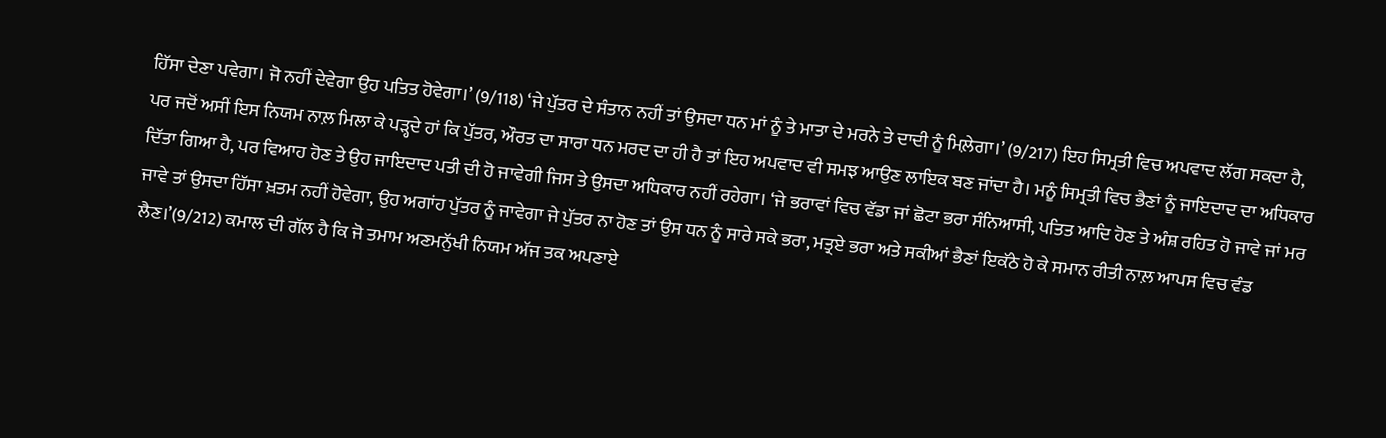ਹਿੱਸਾ ਦੇਣਾ ਪਵੇਗਾ। ਜੋ ਨਹੀਂ ਦੇਵੇਗਾ ਉਹ ਪਤਿਤ ਹੋਵੇਗਾ।’ (9/118) ‘ਜੇ ਪੁੱਤਰ ਦੇ ਸੰਤਾਨ ਨਹੀਂ ਤਾਂ ਉਸਦਾ ਧਨ ਮਾਂ ਨੂੰ ਤੇ ਮਾਤਾ ਦੇ ਮਰਨੇ ਤੇ ਦਾਦੀ ਨੂੰ ਮਿਲ਼ੇਗਾ।’ (9/217) ਇਹ ਸਿਮ੍ਰਤੀ ਵਿਚ ਅਪਵਾਦ ਲੱਗ ਸਕਦਾ ਹੈ, ਪਰ ਜਦੋਂ ਅਸੀਂ ਇਸ ਨਿਯਮ ਨਾਲ਼ ਮਿਲਾ ਕੇ ਪੜ੍ਹਦੇ ਹਾਂ ਕਿ ਪੁੱਤਰ, ਔਰਤ ਦਾ ਸਾਰਾ ਧਨ ਮਰਦ ਦਾ ਹੀ ਹੈ ਤਾਂ ਇਹ ਅਪਵਾਦ ਵੀ ਸਮਝ ਆਉਣ ਲਾਇਕ ਬਣ ਜਾਂਦਾ ਹੈ। ਮਨੂੰ ਸਿਮ੍ਰਤੀ ਵਿਚ ਭੈਣਾਂ ਨੂੰ ਜਾਇਦਾਦ ਦਾ ਅਧਿਕਾਰ ਦਿੱਤਾ ਗਿਆ ਹੈ, ਪਰ ਵਿਆਹ ਹੋਣ ਤੇ ਉਹ ਜਾਇਦਾਦ ਪਤੀ ਦੀ ਹੋ ਜਾਵੇਗੀ ਜਿਸ ਤੇ ਉਸਦਾ ਅਧਿਕਾਰ ਨਹੀਂ ਰਹੇਗਾ। ‘ਜੇ ਭਰਾਵਾਂ ਵਿਚ ਵੱਡਾ ਜਾਂ ਛੋਟਾ ਭਰਾ ਸੰਨਿਆਸੀ, ਪਤਿਤ ਆਦਿ ਹੋਣ ਤੇ ਅੰਸ਼ ਰਹਿਤ ਹੋ ਜਾਵੇ ਜਾਂ ਮਰ ਜਾਵੇ ਤਾਂ ਉਸਦਾ ਹਿੱਸਾ ਖ਼ਤਮ ਨਹੀਂ ਹੋਵੇਗਾ, ਉਹ ਅਗਾਂਹ ਪੁੱਤਰ ਨੂੰ ਜਾਵੇਗਾ ਜੇ ਪੁੱਤਰ ਨਾ ਹੋਣ ਤਾਂ ਉਸ ਧਨ ਨੂੰ ਸਾਰੇ ਸਕੇ ਭਰਾ, ਮਤ੍ਰਏ ਭਰਾ ਅਤੇ ਸਕੀਆਂ ਭੈਣਾਂ ਇਕੱਠੇ ਹੋ ਕੇ ਸਮਾਨ ਰੀਤੀ ਨਾਲ਼ ਆਪਸ ਵਿਚ ਵੰਡ ਲੈਣ।’(9/212) ਕਮਾਲ ਦੀ ਗੱਲ ਹੈ ਕਿ ਜੋ ਤਮਾਮ ਅਣਮਨੁੱਖੀ ਨਿਯਮ ਅੱਜ ਤਕ ਅਪਣਾਏ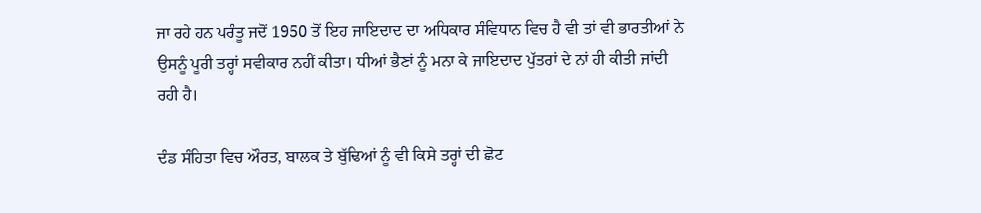ਜਾ ਰਹੇ ਹਨ ਪਰੰਤੂ ਜਦੋਂ 1950 ਤੋਂ ਇਹ ਜਾਇਦਾਦ ਦਾ ਅਧਿਕਾਰ ਸੰਵਿਧਾਨ ਵਿਚ ਹੈ ਵੀ ਤਾਂ ਵੀ ਭਾਰਤੀਆਂ ਨੇ ਉਸਨੂੰ ਪੂਰੀ ਤਰ੍ਹਾਂ ਸਵੀਕਾਰ ਨਹੀਂ ਕੀਤਾ। ਧੀਆਂ ਭੈਣਾਂ ਨੂੰ ਮਨਾ ਕੇ ਜਾਇਦਾਦ ਪੁੱਤਰਾਂ ਦੇ ਨਾਂ ਹੀ ਕੀਤੀ ਜਾਂਦੀ ਰਹੀ ਹੈ।

ਦੰਡ ਸੰਹਿਤਾ ਵਿਚ ਔਰਤ, ਬਾਲਕ ਤੇ ਬੁੱਢਿਆਂ ਨੂੰ ਵੀ ਕਿਸੇ ਤਰ੍ਹਾਂ ਦੀ ਛੋਟ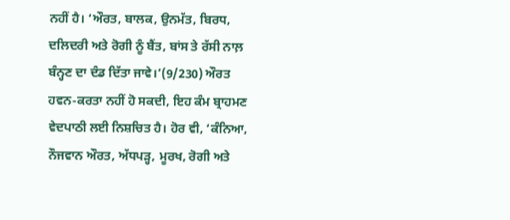ਨਹੀਂ ਹੈ। ‘ਔਰਤ, ਬਾਲਕ, ਉਨਮੱਤ, ਬਿਰਧ, ਦਲਿਦਰੀ ਅਤੇ ਰੋਗੀ ਨੂੰ ਬੈਂਤ, ਬਾਂਸ ਤੇ ਰੱਸੀ ਨਾਲ਼ ਬੰਨ੍ਹਣ ਦਾ ਦੰਡ ਦਿੱਤਾ ਜਾਵੇ।’(9/230) ਔਰਤ ਹਵਨ-ਕਰਤਾ ਨਹੀਂ ਹੋ ਸਕਦੀ, ਇਹ ਕੰਮ ਬ੍ਰਾਹਮਣ ਵੇਦਪਾਠੀ ਲਈ ਨਿਸ਼ਚਿਤ ਹੈ। ਹੋਰ ਵੀ, ‘ਕੰਨਿਆ, ਨੌਜਵਾਨ ਔਰਤ, ਅੱਧਪੜ੍ਹ, ਮੂਰਖ, ਰੋਗੀ ਅਤੇ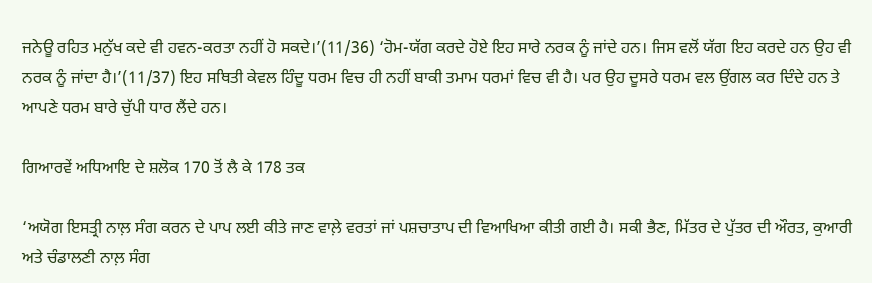ਜਨੇਊ ਰਹਿਤ ਮਨੁੱਖ ਕਦੇ ਵੀ ਹਵਨ-ਕਰਤਾ ਨਹੀਂ ਹੋ ਸਕਦੇ।’(11/36) ‘ਹੋਮ-ਯੱਗ ਕਰਦੇ ਹੋਏ ਇਹ ਸਾਰੇ ਨਰਕ ਨੂੰ ਜਾਂਦੇ ਹਨ। ਜਿਸ ਵਲੋਂ ਯੱਗ ਇਹ ਕਰਦੇ ਹਨ ਉਹ ਵੀ ਨਰਕ ਨੂੰ ਜਾਂਦਾ ਹੈ।’(11/37) ਇਹ ਸਥਿਤੀ ਕੇਵਲ ਹਿੰਦੂ ਧਰਮ ਵਿਚ ਹੀ ਨਹੀਂ ਬਾਕੀ ਤਮਾਮ ਧਰਮਾਂ ਵਿਚ ਵੀ ਹੈ। ਪਰ ਉਹ ਦੂਸਰੇ ਧਰਮ ਵਲ ਉਂਗਲ ਕਰ ਦਿੰਦੇ ਹਨ ਤੇ ਆਪਣੇ ਧਰਮ ਬਾਰੇ ਚੁੱਪੀ ਧਾਰ ਲੈਂਦੇ ਹਨ।

ਗਿਆਰਵੇਂ ਅਧਿਆਇ ਦੇ ਸ਼ਲੋਕ 170 ਤੋਂ ਲੈ ਕੇ 178 ਤਕ

‘ਅਯੋਗ ਇਸਤ੍ਰੀ ਨਾਲ਼ ਸੰਗ ਕਰਨ ਦੇ ਪਾਪ ਲਈ ਕੀਤੇ ਜਾਣ ਵਾਲ਼ੇ ਵਰਤਾਂ ਜਾਂ ਪਸ਼ਚਾਤਾਪ ਦੀ ਵਿਆਖਿਆ ਕੀਤੀ ਗਈ ਹੈ। ਸਕੀ ਭੈਣ, ਮਿੱਤਰ ਦੇ ਪੁੱਤਰ ਦੀ ਔਰਤ, ਕੁਆਰੀ ਅਤੇ ਚੰਡਾਲਣੀ ਨਾਲ਼ ਸੰਗ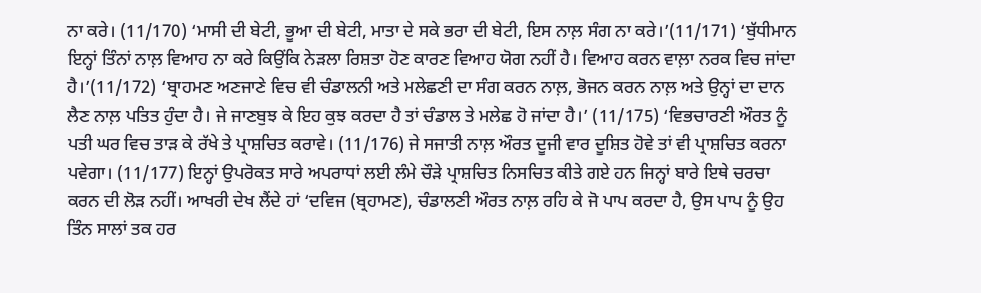ਨਾ ਕਰੇ। (11/170) ‘ਮਾਸੀ ਦੀ ਬੇਟੀ, ਭੂਆ ਦੀ ਬੇਟੀ, ਮਾਤਾ ਦੇ ਸਕੇ ਭਰਾ ਦੀ ਬੇਟੀ, ਇਸ ਨਾਲ਼ ਸੰਗ ਨਾ ਕਰੇ।’(11/171) ‘ਬੁੱਧੀਮਾਨ ਇਨ੍ਹਾਂ ਤਿੰਨਾਂ ਨਾਲ਼ ਵਿਆਹ ਨਾ ਕਰੇ ਕਿਉਂਕਿ ਨੇੜਲਾ ਰਿਸ਼ਤਾ ਹੋਣ ਕਾਰਣ ਵਿਆਹ ਯੋਗ ਨਹੀਂ ਹੈ। ਵਿਆਹ ਕਰਨ ਵਾਲ਼ਾ ਨਰਕ ਵਿਚ ਜਾਂਦਾ ਹੈ।’(11/172) ‘ਬ੍ਰਾਹਮਣ ਅਣਜਾਣੇ ਵਿਚ ਵੀ ਚੰਡਾਲਨੀ ਅਤੇ ਮਲੇਛਣੀ ਦਾ ਸੰਗ ਕਰਨ ਨਾਲ਼, ਭੋਜਨ ਕਰਨ ਨਾਲ਼ ਅਤੇ ਉਨ੍ਹਾਂ ਦਾ ਦਾਨ ਲੈਣ ਨਾਲ਼ ਪਤਿਤ ਹੁੰਦਾ ਹੈ। ਜੇ ਜਾਣਬੁਝ ਕੇ ਇਹ ਕੁਝ ਕਰਦਾ ਹੈ ਤਾਂ ਚੰਡਾਲ ਤੇ ਮਲੇਛ ਹੋ ਜਾਂਦਾ ਹੈ।’ (11/175) ‘ਵਿਭਚਾਰਣੀ ਔਰਤ ਨੂੰ ਪਤੀ ਘਰ ਵਿਚ ਤਾੜ ਕੇ ਰੱਖੇ ਤੇ ਪ੍ਰਾਸ਼ਚਿਤ ਕਰਾਵੇ। (11/176) ਜੇ ਸਜਾਤੀ ਨਾਲ਼ ਔਰਤ ਦੂਜੀ ਵਾਰ ਦੂਸ਼ਿਤ ਹੋਵੇ ਤਾਂ ਵੀ ਪ੍ਰਾਸ਼ਚਿਤ ਕਰਨਾ ਪਵੇਗਾ। (11/177) ਇਨ੍ਹਾਂ ਉਪਰੋਕਤ ਸਾਰੇ ਅਪਰਾਧਾਂ ਲਈ ਲੰਮੇ ਚੌੜੇ ਪ੍ਰਾਸ਼ਚਿਤ ਨਿਸਚਿਤ ਕੀਤੇ ਗਏ ਹਨ ਜਿਨ੍ਹਾਂ ਬਾਰੇ ਇਥੇ ਚਰਚਾ ਕਰਨ ਦੀ ਲੋੜ ਨਹੀਂ। ਆਖਰੀ ਦੇਖ ਲੈਂਦੇ ਹਾਂ ‘ਦਵਿਜ (ਬ੍ਰਹਾਮਣ), ਚੰਡਾਲਣੀ ਔਰਤ ਨਾਲ਼ ਰਹਿ ਕੇ ਜੋ ਪਾਪ ਕਰਦਾ ਹੈ, ਉਸ ਪਾਪ ਨੂੰ ਉਹ ਤਿੰਨ ਸਾਲਾਂ ਤਕ ਹਰ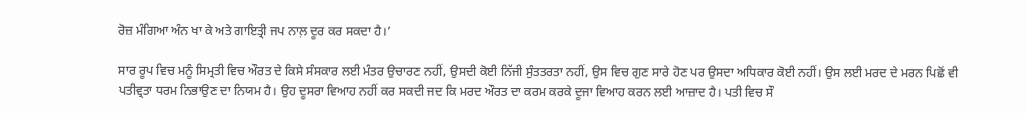ਰੋਜ਼ ਮੰਗਿਆ ਅੰਨ ਖਾ ਕੇ ਅਤੇ ਗਾਇਤ੍ਰੀ ਜਪ ਨਾਲ਼ ਦੂਰ ਕਰ ਸਕਦਾ ਹੈ।’

ਸਾਰ ਰੂਪ ਵਿਚ ਮਨੂੰ ਸਿਮ੍ਰਤੀ ਵਿਚ ਔਰਤ ਦੇ ਕਿਸੇ ਸੰਸਕਾਰ ਲਈ ਮੰਤਰ ਉਚਾਰਣ ਨਹੀਂ, ਉਸਦੀ ਕੋਈ ਨਿੱਜੀ ਸੁੰਤਤਰਤਾ ਨਹੀਂ, ਉਸ ਵਿਚ ਗੁਣ ਸਾਰੇ ਹੋਣ ਪਰ ਉਸਦਾ ਅਧਿਕਾਰ ਕੋਈ ਨਹੀਂ। ਉਸ ਲਈ ਮਰਦ ਦੇ ਮਰਨ ਪਿਛੋਂ ਵੀ ਪਤੀਵ੍ਰਤਾ ਧਰਮ ਨਿਭਾਉਣ ਦਾ ਨਿਯਮ ਹੈ। ਉਹ ਦੂਸਰਾ ਵਿਆਹ ਨਹੀਂ ਕਰ ਸਕਦੀ ਜਦ ਕਿ ਮਰਦ ਔਰਤ ਦਾ ਕਰਮ ਕਰਕੇ ਦੂਜਾ ਵਿਆਹ ਕਰਨ ਲਈ ਆਜ਼ਾਦ ਹੈ। ਪਤੀ ਵਿਚ ਸੌ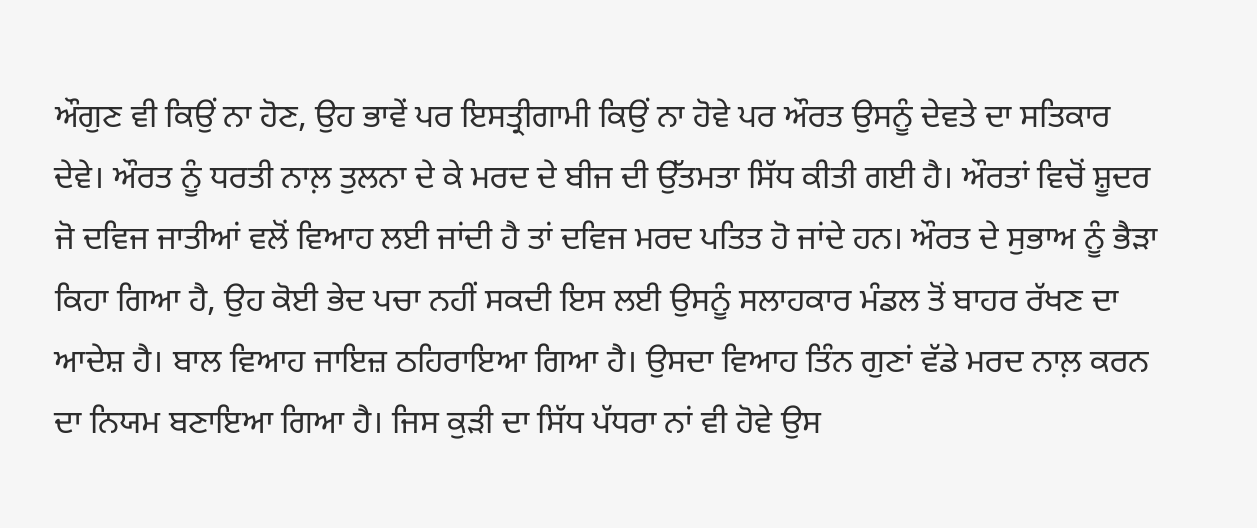ਔਗੁਣ ਵੀ ਕਿਉਂ ਨਾ ਹੋਣ, ਉਹ ਭਾਵੇਂ ਪਰ ਇਸਤ੍ਰੀਗਾਮੀ ਕਿਉਂ ਨਾ ਹੋਵੇ ਪਰ ਔਰਤ ਉਸਨੂੰ ਦੇਵਤੇ ਦਾ ਸਤਿਕਾਰ ਦੇਵੇ। ਔਰਤ ਨੂੰ ਧਰਤੀ ਨਾਲ਼ ਤੁਲਨਾ ਦੇ ਕੇ ਮਰਦ ਦੇ ਬੀਜ ਦੀ ਉੱਤਮਤਾ ਸਿੱਧ ਕੀਤੀ ਗਈ ਹੈ। ਔਰਤਾਂ ਵਿਚੋਂ ਸ਼ੂਦਰ ਜੋ ਦਵਿਜ ਜਾਤੀਆਂ ਵਲੋਂ ਵਿਆਹ ਲਈ ਜਾਂਦੀ ਹੈ ਤਾਂ ਦਵਿਜ ਮਰਦ ਪਤਿਤ ਹੋ ਜਾਂਦੇ ਹਨ। ਔਰਤ ਦੇ ਸੁਭਾਅ ਨੂੰ ਭੈੜਾ ਕਿਹਾ ਗਿਆ ਹੈ, ਉਹ ਕੋਈ ਭੇਦ ਪਚਾ ਨਹੀਂ ਸਕਦੀ ਇਸ ਲਈ ਉਸਨੂੰ ਸਲਾਹਕਾਰ ਮੰਡਲ ਤੋਂ ਬਾਹਰ ਰੱਖਣ ਦਾ ਆਦੇਸ਼ ਹੈ। ਬਾਲ ਵਿਆਹ ਜਾਇਜ਼ ਠਹਿਰਾਇਆ ਗਿਆ ਹੈ। ਉਸਦਾ ਵਿਆਹ ਤਿੰਨ ਗੁਣਾਂ ਵੱਡੇ ਮਰਦ ਨਾਲ਼ ਕਰਨ ਦਾ ਨਿਯਮ ਬਣਾਇਆ ਗਿਆ ਹੈ। ਜਿਸ ਕੁੜੀ ਦਾ ਸਿੱਧ ਪੱਧਰਾ ਨਾਂ ਵੀ ਹੋਵੇ ਉਸ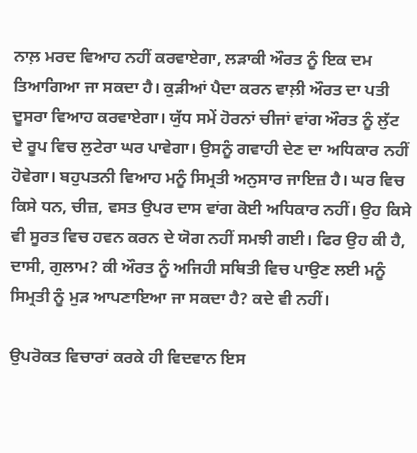ਨਾਲ਼ ਮਰਦ ਵਿਆਹ ਨਹੀਂ ਕਰਵਾਏਗਾ, ਲੜਾਕੀ ਔਰਤ ਨੂੰ ਇਕ ਦਮ ਤਿਆਗਿਆ ਜਾ ਸਕਦਾ ਹੈ। ਕੁੜੀਆਂ ਪੈਦਾ ਕਰਨ ਵਾਲ਼ੀ ਔਰਤ ਦਾ ਪਤੀ ਦੂਸਰਾ ਵਿਆਹ ਕਰਵਾਏਗਾ। ਯੁੱਧ ਸਮੇਂ ਹੋਰਨਾਂ ਚੀਜਾਂ ਵਾਂਗ ਔਰਤ ਨੂੰ ਲੁੱਟ ਦੇ ਰੂਪ ਵਿਚ ਲੁਟੇਰਾ ਘਰ ਪਾਵੇਗਾ। ਉਸਨੂੰ ਗਵਾਹੀ ਦੇਣ ਦਾ ਅਧਿਕਾਰ ਨਹੀਂ ਹੋਵੇਗਾ। ਬਹੁਪਤਨੀ ਵਿਆਹ ਮਨੂੰ ਸਿਮ੍ਰਤੀ ਅਨੁਸਾਰ ਜਾਇਜ਼ ਹੈ। ਘਰ ਵਿਚ ਕਿਸੇ ਧਨ, ਚੀਜ਼, ਵਸਤ ਉਪਰ ਦਾਸ ਵਾਂਗ ਕੋਈ ਅਧਿਕਾਰ ਨਹੀਂ। ਉਹ ਕਿਸੇ ਵੀ ਸੂਰਤ ਵਿਚ ਹਵਨ ਕਰਨ ਦੇ ਯੋਗ ਨਹੀਂ ਸਮਝੀ ਗਈ। ਫਿਰ ਉਹ ਕੀ ਹੈ, ਦਾਸੀ, ਗੁਲਾਮ? ਕੀ ਔਰਤ ਨੂੰ ਅਜਿਹੀ ਸਥਿਤੀ ਵਿਚ ਪਾਉਣ ਲਈ ਮਨੂੰ ਸਿਮ੍ਰਤੀ ਨੂੰ ਮੁੜ ਆਪਣਾਇਆ ਜਾ ਸਕਦਾ ਹੈ? ਕਦੇ ਵੀ ਨਹੀਂ।

ਉਪਰੋਕਤ ਵਿਚਾਰਾਂ ਕਰਕੇ ਹੀ ਵਿਦਵਾਨ ਇਸ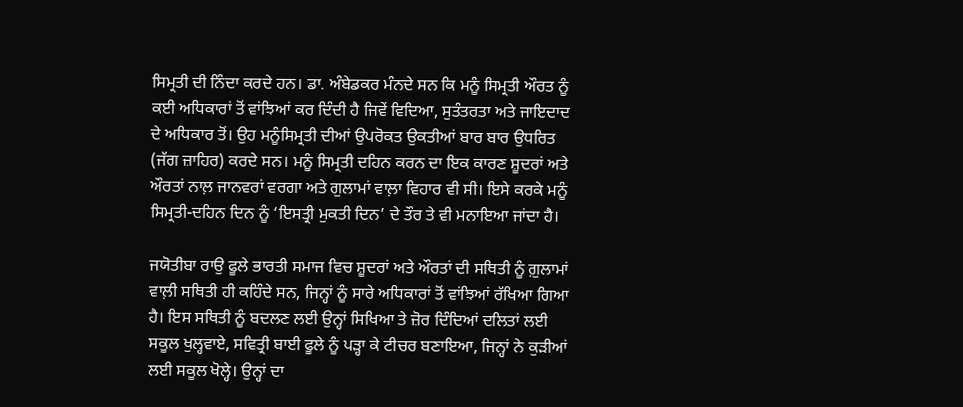ਸਿਮ੍ਰਤੀ ਦੀ ਨਿੰਦਾ ਕਰਦੇ ਹਨ। ਡਾ. ਅੰਬੇਡਕਰ ਮੰਨਦੇ ਸਨ ਕਿ ਮਨੂੰ ਸਿਮ੍ਰਤੀ ਔਰਤ ਨੂੰ ਕਈ ਅਧਿਕਾਰਾਂ ਤੋਂ ਵਾਂਝਿਆਂ ਕਰ ਦਿੰਦੀ ਹੈ ਜਿਵੇਂ ਵਿਦਿਆ, ਸੁਤੰਤਰਤਾ ਅਤੇ ਜਾਇਦਾਦ ਦੇ ਅਧਿਕਾਰ ਤੋਂ। ਉਹ ਮਨੂੰਸਿਮ੍ਰਤੀ ਦੀਆਂ ਉਪਰੋਕਤ ਉਕਤੀਆਂ ਬਾਰ ਬਾਰ ਉਧਰਿਤ (ਜੱਗ ਜ਼ਾਹਿਰ) ਕਰਦੇ ਸਨ। ਮਨੂੰ ਸਿਮ੍ਰਤੀ ਦਹਿਨ ਕਰਨ ਦਾ ਇਕ ਕਾਰਣ ਸ਼ੂਦਰਾਂ ਅਤੇ ਔਰਤਾਂ ਨਾਲ਼ ਜਾਨਵਰਾਂ ਵਰਗਾ ਅਤੇ ਗੁਲਾਮਾਂ ਵਾਲ਼ਾ ਵਿਹਾਰ ਵੀ ਸੀ। ਇਸੇ ਕਰਕੇ ਮਨੂੰ ਸਿਮ੍ਰਤੀ-ਦਹਿਨ ਦਿਨ ਨੂੰ ‘ਇਸਤ੍ਰੀ ਮੁਕਤੀ ਦਿਨ’ ਦੇ ਤੌਰ ਤੇ ਵੀ ਮਨਾਇਆ ਜਾਂਦਾ ਹੈ।

ਜਯੋਤੀਬਾ ਰਾਉ ਫੂਲੇ ਭਾਰਤੀ ਸਮਾਜ ਵਿਚ ਸ਼ੂਦਰਾਂ ਅਤੇ ਔਰਤਾਂ ਦੀ ਸਥਿਤੀ ਨੂੰ ਗ਼ੁਲਾਮਾਂ ਵਾਲ਼ੀ ਸਥਿਤੀ ਹੀ ਕਹਿੰਦੇ ਸਨ, ਜਿਨ੍ਹਾਂ ਨੂੰ ਸਾਰੇ ਅਧਿਕਾਰਾਂ ਤੋਂ ਵਾਂਝਿਆਂ ਰੱਖਿਆ ਗਿਆ ਹੈ। ਇਸ ਸਥਿਤੀ ਨੂੰ ਬਦਲਣ ਲਈ ਉਨ੍ਹਾਂ ਸਿਖਿਆ ਤੇ ਜ਼ੋਰ ਦਿੰਦਿਆਂ ਦਲਿਤਾਂ ਲਈ ਸਕੂਲ ਖੁਲ੍ਹਵਾਏ, ਸਵਿਤ੍ਰੀ ਬਾਈ ਫੂਲੇ ਨੂੰ ਪੜ੍ਹਾ ਕੇ ਟੀਚਰ ਬਣਾਇਆ, ਜਿਨ੍ਹਾਂ ਨੇ ਕੁੜੀਆਂ ਲਈ ਸਕੂਲ ਖੋਲ੍ਹੇ। ਉਨ੍ਹਾਂ ਦਾ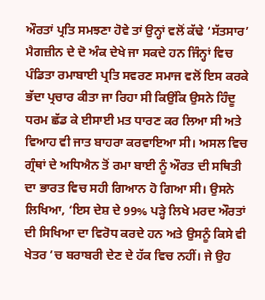ਔਰਤਾਂ ਪ੍ਰਤਿ ਸਮਝਣਾ ਹੋਵੇ ਤਾਂ ਉਨ੍ਹਾਂ ਵਲੋਂ ਕੱਢੇ ‘ਸੱਤਸਾਰ’ ਮੈਗਜ਼ੀਨ ਦੇ ਦੋ ਅੰਕ ਦੇਖੇ ਜਾ ਸਕਦੇ ਹਨ ਜਿੰਨ੍ਹਾਂ ਵਿਚ ਪੰਡਿਤਾ ਰਮਾਬਾਈ ਪ੍ਰਤਿ ਸਵਰਣ ਸਮਾਜ ਵਲੋਂ ਇਸ ਕਰਕੇ ਭੱਦਾ ਪ੍ਰਚਾਰ ਕੀਤਾ ਜਾ ਰਿਹਾ ਸੀ ਕਿਉਂਕਿ ਉਸਨੇ ਹਿੰਦੂ ਧਰਮ ਛੱਡ ਕੇ ਈਸਾਈ ਮਤ ਧਾਰਣ ਕਰ ਲਿਆ ਸੀ ਅਤੇ ਵਿਆਹ ਵੀ ਜਾਤ ਬਾਹਰਾ ਕਰਵਾਇਆ ਸੀ। ਅਸਲ ਵਿਚ ਗ੍ਰੰਥਾਂ ਦੇ ਅਧਿਐਨ ਤੋਂ ਰਮਾ ਬਾਈ ਨੂੰ ਔਰਤ ਦੀ ਸਥਿਤੀ ਦਾ ਭਾਰਤ ਵਿਚ ਸਹੀ ਗਿਆਨ ਹੋ ਗਿਆ ਸੀ। ਉਸਨੇ ਲਿਖਿਆ, ‘ਇਸ ਦੇਸ਼ ਦੇ 99% ਪੜ੍ਹੇ ਲਿਖੇ ਮਰਦ ਔਰਤਾਂ ਦੀ ਸਿਖਿਆ ਦਾ ਵਿਰੋਧ ਕਰਦੇ ਹਨ ਅਤੇ ਉਸਨੂੰ ਕਿਸੇ ਵੀ ਖੇਤਰ ’ਚ ਬਰਾਬਰੀ ਦੇਣ ਦੇ ਹੱਕ ਵਿਚ ਨਹੀਂ। ਜੇ ਉਹ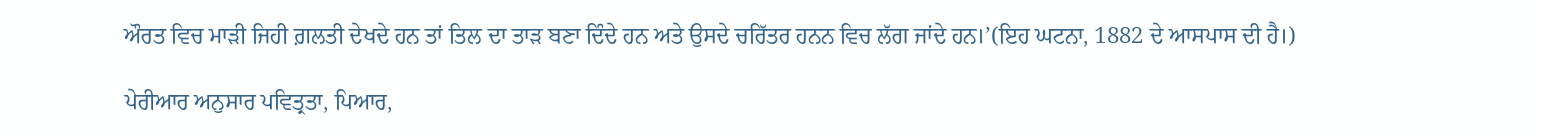ਔਰਤ ਵਿਚ ਮਾੜੀ ਜਿਹੀ ਗ਼ਲਤੀ ਦੇਖਦੇ ਹਨ ਤਾਂ ਤਿਲ ਦਾ ਤਾੜ ਬਣਾ ਦਿੰਦੇ ਹਨ ਅਤੇ ਉਸਦੇ ਚਰਿੱਤਰ ਹਨਨ ਵਿਚ ਲੱਗ ਜਾਂਦੇ ਹਨ।’(ਇਹ ਘਟਨਾ, 1882 ਦੇ ਆਸਪਾਸ ਦੀ ਹੈ।)

ਪੇਰੀਆਰ ਅਨੁਸਾਰ ਪਵਿਤ੍ਰਤਾ, ਪਿਆਰ,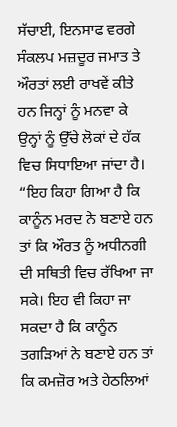ਸੱਚਾਈ, ਇਨਸਾਫ ਵਰਗੇ ਸੰਕਲਪ ਮਜ਼ਦੂਰ ਜਮਾਤ ਤੇ ਔਰਤਾਂ ਲਈ ਰਾਖਵੇਂ ਕੀਤੇ ਹਨ ਜਿਨ੍ਹਾਂ ਨੂੰ ਮਨਵਾ ਕੇ ਉਨ੍ਹਾਂ ਨੂੰ ਉੱਚੇ ਲੋਕਾਂ ਦੇ ਹੱਕ ਵਿਚ ਸਿਧਾਇਆ ਜਾਂਦਾ ਹੈ। “ਇਹ ਕਿਹਾ ਗਿਆ ਹੈ ਕਿ ਕਾਨੂੰਨ ਮਰਦ ਨੇ ਬਣਾਏ ਹਨ ਤਾਂ ਕਿ ਔਰਤ ਨੂੰ ਅਧੀਨਗੀ ਦੀ ਸਥਿਤੀ ਵਿਚ ਰੱਖਿਆ ਜਾ ਸਕੇ। ਇਹ ਵੀ ਕਿਹਾ ਜਾ ਸਕਦਾ ਹੈ ਕਿ ਕਾਨੂੰਨ ਤਗੜਿਆਂ ਨੇ ਬਣਾਏ ਹਨ ਤਾਂ ਕਿ ਕਮਜ਼ੋਰ ਅਤੇ ਹੇਠਲਿਆਂ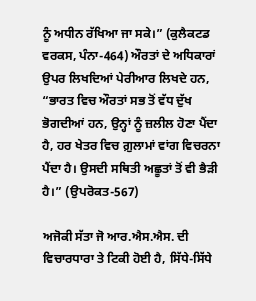ਨੂੰ ਅਧੀਨ ਰੱਖਿਆ ਜਾ ਸਕੇ।” (ਕੁਲੈਕਟਡ ਵਰਕਸ, ਪੰਨਾ-464) ਔਰਤਾਂ ਦੇ ਅਧਿਕਾਰਾਂ ਉਪਰ ਲਿਖਦਿਆਂ ਪੇਰੀਆਰ ਲਿਖਦੇ ਹਨ, “ਭਾਰਤ ਵਿਚ ਔਰਤਾਂ ਸਭ ਤੋਂ ਵੱਧ ਦੁੱਖ ਭੋਗਦੀਆਂ ਹਨ, ਉਨ੍ਹਾਂ ਨੂੰ ਜ਼ਲੀਲ ਹੋਣਾ ਪੈਂਦਾ ਹੈ, ਹਰ ਖੇਤਰ ਵਿਚ ਗ਼ੁਲਾਮਾਂ ਵਾਂਗ ਵਿਚਰਨਾ ਪੈਂਦਾ ਹੈ। ਉਸਦੀ ਸਥਿਤੀ ਅਛੂਤਾਂ ਤੋਂ ਵੀ ਭੈੜੀ ਹੈ।” (ਉਪਰੋਕਤ-567)

ਅਜੋਕੀ ਸੱਤਾ ਜੋ ਆਰ.ਐਸ.ਐਸ. ਦੀ ਵਿਚਾਰਧਾਰਾ ਤੇ ਟਿਕੀ ਹੋਈ ਹੈ, ਸਿੱਧੇ-ਸਿੱਧੇ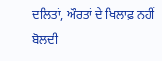ਦਲਿਤਾਂ, ਔਰਤਾਂ ਦੇ ਖਿਲਾਫ਼ ਨਹੀਂ ਬੋਲਦੀ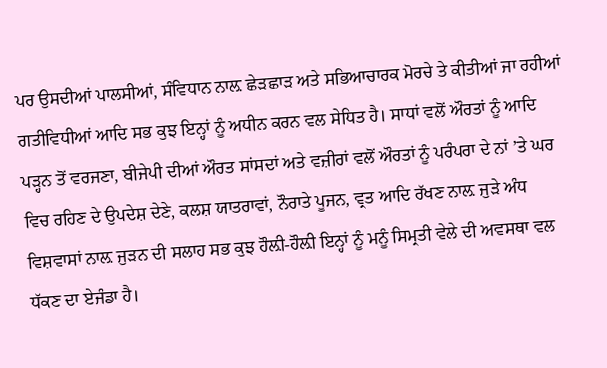ਪਰ ਉਸਦੀਆਂ ਪਾਲਸੀਆਂ, ਸੰਵਿਧਾਨ ਨਾਲ਼ ਛੇੜਛਾੜ ਅਤੇ ਸਭਿਆਚਾਰਕ ਮੋਰਚੇ ਤੇ ਕੀਤੀਆਂ ਜਾ ਰਹੀਆਂ ਗਤੀਵਿਧੀਆਂ ਆਦਿ ਸਭ ਕੁਝ ਇਨ੍ਹਾਂ ਨੂੰ ਅਧੀਨ ਕਰਨ ਵਲ ਸੇਧਿਤ ਹੈ। ਸਾਧਾਂ ਵਲੋਂ ਔਰਤਾਂ ਨੂੰ ਆਦਿ ਪੜ੍ਹਨ ਤੋਂ ਵਰਜਣਾ, ਬੀਜੇਪੀ ਦੀਆਂ ਔਰਤ ਸਾਂਸਦਾਂ ਅਤੇ ਵਜ਼ੀਰਾਂ ਵਲੋਂ ਔਰਤਾਂ ਨੂੰ ਪਰੰਪਰਾ ਦੇ ਨਾਂ ’ਤੇ ਘਰ ਵਿਚ ਰਹਿਣ ਦੇ ਉਪਦੇਸ਼ ਦੇਣੇ, ਕਲਸ਼ ਯਾਤਰਾਵਾਂ, ਨੌਰਾਤੇ ਪੂਜਨ, ਵ੍ਰਤ ਆਦਿ ਰੱਖਣ ਨਾਲ਼ ਜੁੜੇ ਅੰਧ ਵਿਸ਼ਵਾਸਾਂ ਨਾਲ਼ ਜੁੜਨ ਦੀ ਸਲਾਹ ਸਭ ਕੁਝ ਹੌਲ਼ੀ-ਹੌਲ਼ੀ ਇਨ੍ਹਾਂ ਨੂੰ ਮਨੂੰ ਸਿਮ੍ਰਤੀ ਵੇਲੇ ਦੀ ਅਵਸਥਾ ਵਲ ਧੱਕਣ ਦਾ ਏਜੰਡਾ ਹੈ।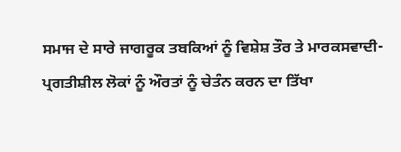ਸਮਾਜ ਦੇ ਸਾਰੇ ਜਾਗਰੂਕ ਤਬਕਿਆਂ ਨੂੰ ਵਿਸ਼ੇਸ਼ ਤੌਰ ਤੇ ਮਾਰਕਸਵਾਦੀ-ਪ੍ਰਗਤੀਸ਼ੀਲ ਲੋਕਾਂ ਨੂੰ ਔਰਤਾਂ ਨੂੰ ਚੇਤੰਨ ਕਰਨ ਦਾ ਤਿੱਖਾ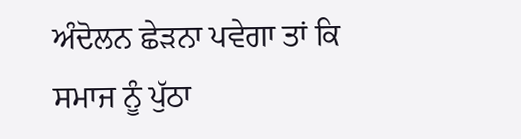ਅੰਦੋਲਨ ਛੇੜਨਾ ਪਵੇਗਾ ਤਾਂ ਕਿ ਸਮਾਜ ਨੂੰ ਪੁੱਠਾ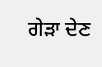ਗੇੜਾ ਦੇਣ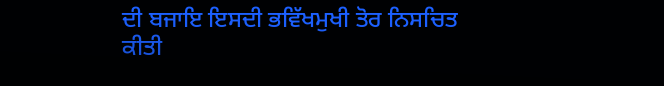ਦੀ ਬਜਾਇ ਇਸਦੀ ਭਵਿੱਖਮੁਖੀ ਤੋਰ ਨਿਸਚਿਤ ਕੀਤੀ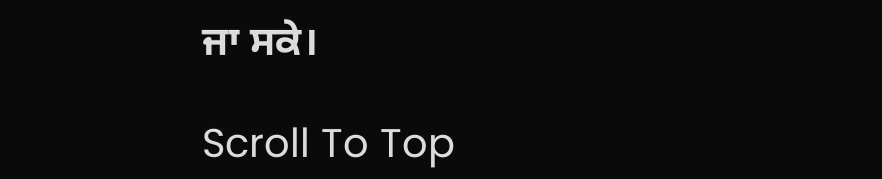ਜਾ ਸਕੇ।

Scroll To Top